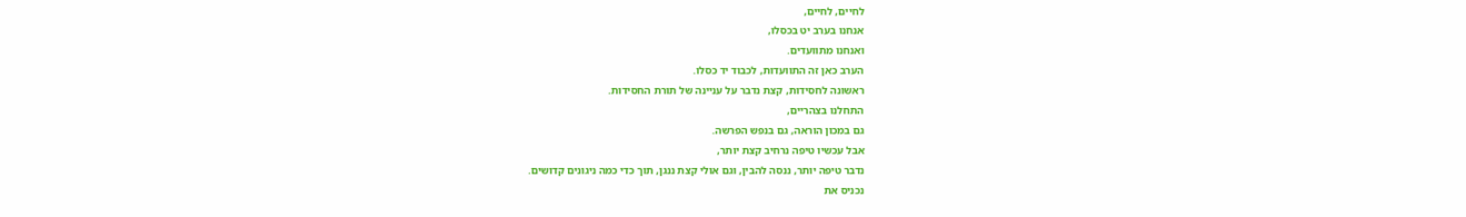לחיים, לחיים,
אנחנו בערב יט בכסלו,
ואנחנו מתוועדים.
הערב כאן זה התוועדות, לכבוד יד כסלו.
ראשונה לחסידות, קצת נדבר על עניינה של תורת החסידות.
התחלנו בצהריים,
גם במכון הוראה, גם בנפש הפרשה.
אבל עכשיו טיפה נרחיב קצת יותר,
נדבר טיפה יותר, ננסה להבין, וגם אולי קצת ננגן, תוך כדי כמה ניגונים קדושים.
נכניס את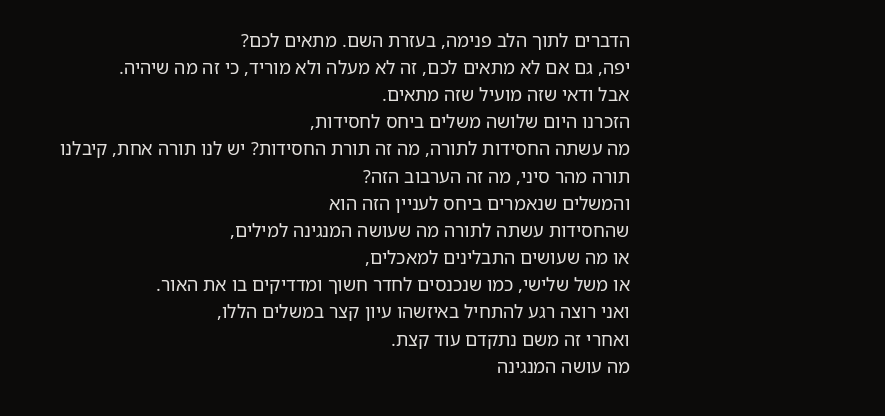הדברים לתוך הלב פנימה, בעזרת השם. מתאים לכם?
יפה, גם אם לא מתאים לכם, זה לא מעלה ולא מוריד, כי זה מה שיהיה.
אבל ודאי שזה מועיל שזה מתאים.
הזכרנו היום שלושה משלים ביחס לחסידות,
מה עשתה החסידות לתורה, מה זה תורת החסידות? יש לנו תורה אחת, קיבלנו תורה מהר סיני, מה זה הערבוב הזה?
והמשלים שנאמרים ביחס לעניין הזה הוא
שהחסידות עשתה לתורה מה שעושה המנגינה למילים,
או מה שעושים התבלינים למאכלים,
או משל שלישי, כמו שנכנסים לחדר חשוך ומדדיקים בו את האור.
ואני רוצה רגע להתחיל באיזשהו עיון קצר במשלים הללו,
ואחרי זה משם נתקדם עוד קצת.
מה עושה המנגינה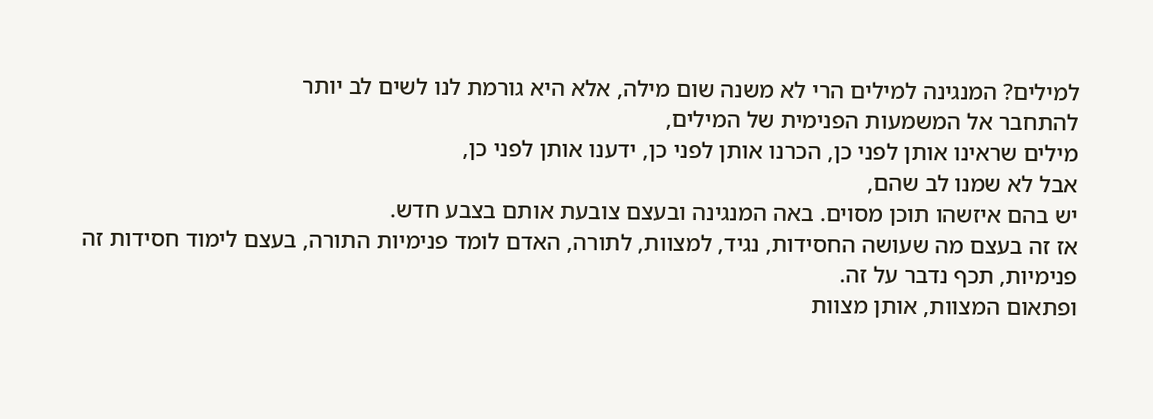למילים? המנגינה למילים הרי לא משנה שום מילה, אלא היא גורמת לנו לשים לב יותר
להתחבר אל המשמעות הפנימית של המילים,
מילים שראינו אותן לפני כן, הכרנו אותן לפני כן, ידענו אותן לפני כן,
אבל לא שמנו לב שהם,
יש בהם איזשהו תוכן מסוים. באה המנגינה ובעצם צובעת אותם בצבע חדש.
אז זה בעצם מה שעושה החסידות, נגיד, למצוות, לתורה, האדם לומד פנימיות התורה, בעצם לימוד חסידות זה פנימיות, תכף נדבר על זה.
ופתאום המצוות, אותן מצוות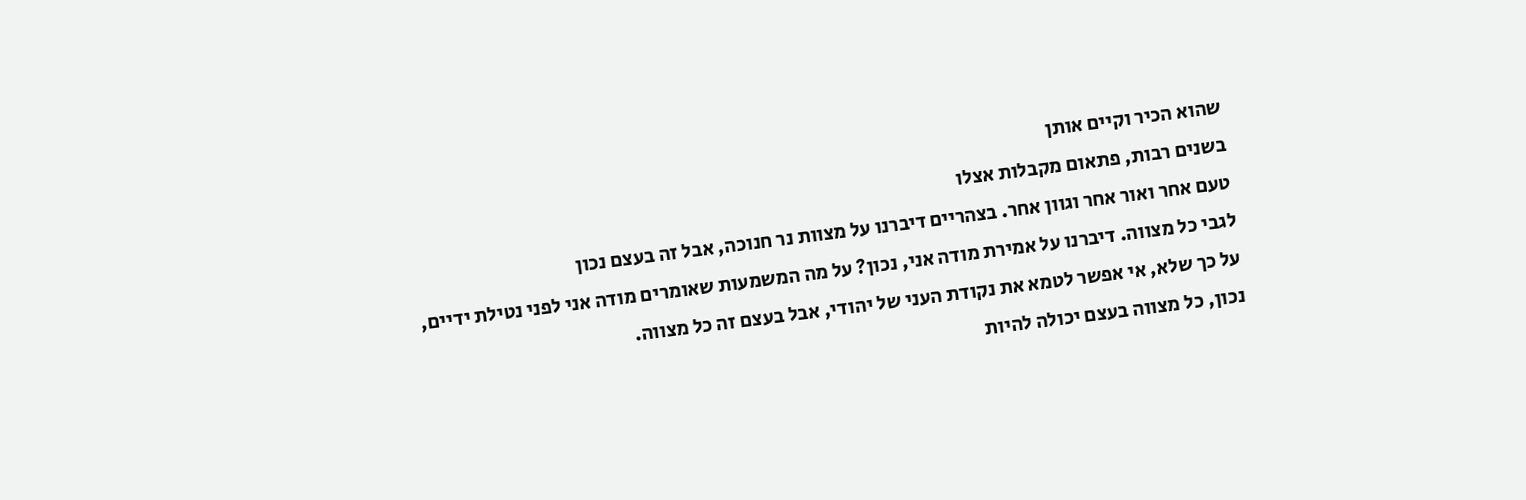שהוא הכיר וקיים אותן
בשנים רבות, פתאום מקבלות אצלו
טעם אחר ואור אחר וגוון אחר. בצהריים דיברנו על מצוות נר חנוכה, אבל זה בעצם נכון
לגבי כל מצווה. דיברנו על אמירת מודה אני, נכון? על מה המשמעות שאומרים מודה אני לפני נטילת ידיים,
על כך שלא, אי אפשר לטמא את נקודת העני של יהודי, אבל בעצם זה כל מצווה.
נכון, כל מצווה בעצם יכולה להיות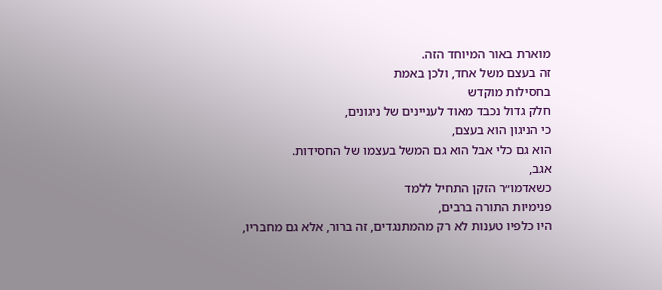מוארת באור המיוחד הזה.
זה בעצם משל אחד, ולכן באמת
בחסילות מוקדש
חלק גדול נכבד מאוד לעניינים של ניגונים,
כי הניגון הוא בעצם,
הוא גם כלי אבל הוא גם המשל בעצמו של החסידות.
אגב,
כשאדמו״ר הזקן התחיל ללמד
פנימיות התורה ברבים,
היו כלפיו טענות לא רק מהמתנגדים, זה ברור, אלא גם מחבריו,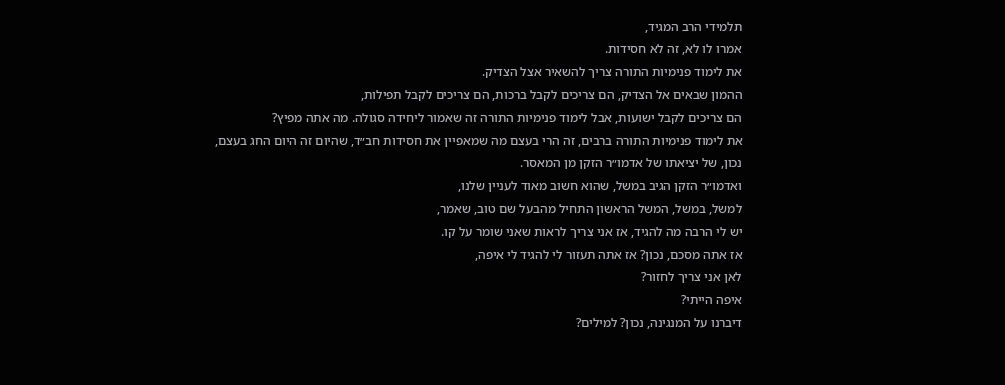תלמידי הרב המגיד,
אמרו לו לא, זה לא חסידות.
את לימוד פנימיות התורה צריך להשאיר אצל הצדיק.
ההמון שבאים אל הצדיק, הם צריכים לקבל ברכות, הם צריכים לקבל תפילות,
הם צריכים לקבל ישועות, אבל לימוד פנימיות התורה זה שאמור ליחידה סגולה. מה אתה מפיץ?
את לימוד פנימיות התורה ברבים, זה הרי בעצם מה שמאפיין את חסידות חב״ד, שהיום זה היום החג בעצם,
נכון, של יציאתו של אדמו״ר הזקן מן המאסר.
ואדמו״ר הזקן הגיב במשל, שהוא חשוב מאוד לעניין שלנו,
למשל, במשל, המשל הראשון התחיל מהבעל שם טוב, שאמר,
יש לי הרבה מה להגיד, אז אני צריך לראות שאני שומר על קו.
אז אתה מסכם, נכון? אז אתה תעזור לי להגיד לי איפה,
לאן אני צריך לחזור?
איפה הייתי?
דיברנו על המנגינה, נכון? למילים?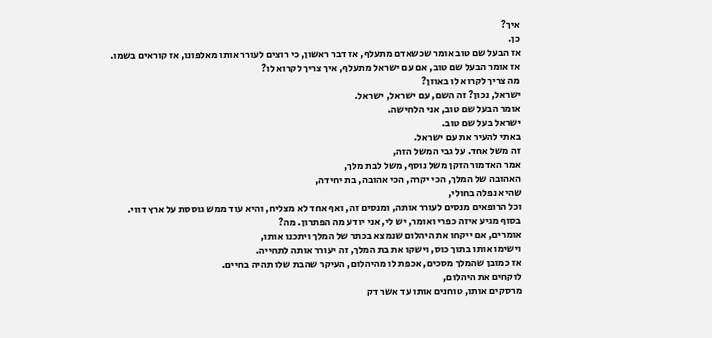איך?
כן.
אז הבעל שם טוב אומר שכשאדם מתעלף, אז דבר ראשון, כי רוצים לעורר אותו מאלפונו, אז קוראים בשמו.
אז אומר הבעל שם טוב, אם עם ישראל מתעלף, איך צריך לקרוא לו?
מה צריך לקרוא לו באוזן?
ישראל, נכון? זה השם, עם ישראל, ישראל.
אומר הבעל שם טוב, אני הלחישה.
ישראל בעל שם טוב.
באתי להעיר את עם ישראל.
זה משל אחד. על גבי המשל הזה,
אמר האדמור הזקן משל נוסף, משל לבת מלך,
האהובה של המלך, הכי יקרה, הכי אהובה, בת יחידה,
שהיא נפלה בחולי,
וכל הרופאים מנסים לעורר אותה, ומנסים זה, ואף אחד לא מצליח, והיא עוד ממש גוססת על ארץ דווי.
בסוף מגיע איזה כפרי ואומר, יש לי, אני יודע מה הפתרון. מה?
אומרים, אם ייקחו את היהלום שנמצא בכתר של המלך ויתכנו אותו,
וישימו אותו בתוך כוס, וישקו את בת המלך, זה יעורר אותה לתחייה.
אז כמובן שהמלך מסכים, אכפת לו מהיהלום, העיקר שהבת שלו תהיה בחיים.
לוקחים את היהלום,
מרסקים אותו, טוחנים אותו עד אשר דק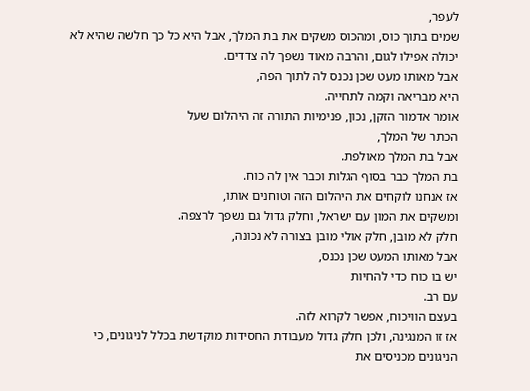לעפר,
שמים בתוך כוס, ומהכוס משקים את בת המלך, אבל היא כל כך חלשה שהיא לא יכולה אפילו לגום, והרבה מאוד נשפך לה צדדים.
אבל מאותו מעט שכן נכנס לה לתוך הפה,
היא מבריאה וקמה לתחייה.
אומר אדמור הזקן, נכון, פנימיות התורה זה היהלום שעל
הכתר של המלך,
אבל בת המלך מאולפת.
בת המלך כבר בסוף הגלות וכבר אין לה כוח.
אז אנחנו לוקחים את היהלום הזה וטוחנים אותו,
ומשקים את המון עם ישראל, וחלק גדול גם נשפך לרצפה.
חלק לא מובן, חלק אולי מובן בצורה לא נכונה,
אבל מאותו המעט שכן נכנס,
יש בו כוח כדי להחיות
עם רב.
בעצם הוויכוח, אפשר לקרוא לזה.
אז זו המנגינה, ולכן חלק גדול מעבודת החסידות מוקדשת בכלל לניגונים, כי הניגונים מכניסים את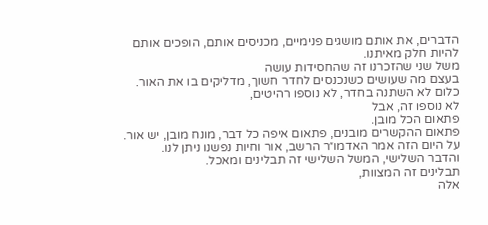הדברים, את אותם מושגים פנימיים, מכניסים אותם, הופכים אותם להיות חלק מאיתנו.
משל שני שהזכרנו זה שהחסידות עושה
בעצם מה שעושים כשנכנסים לחדר חשוך, מדליקים בו את האור.
כלום לא השתנה בחדר, לא נוספו רהיטים,
לא נוספו זה, אבל
פתאום הכל מובן.
פתאום ההקשרים מובנים, פתאום איפה כל דבר, מונח מובן, יש אור.
על היום הזה אמר האדמו״ר הרשב, אור וחיות נפשנו ניתן לנו.
והדבר השלישי, המשל השלישי זה תבלינים ומאכל.
תבלינים זה המצוות,
אלה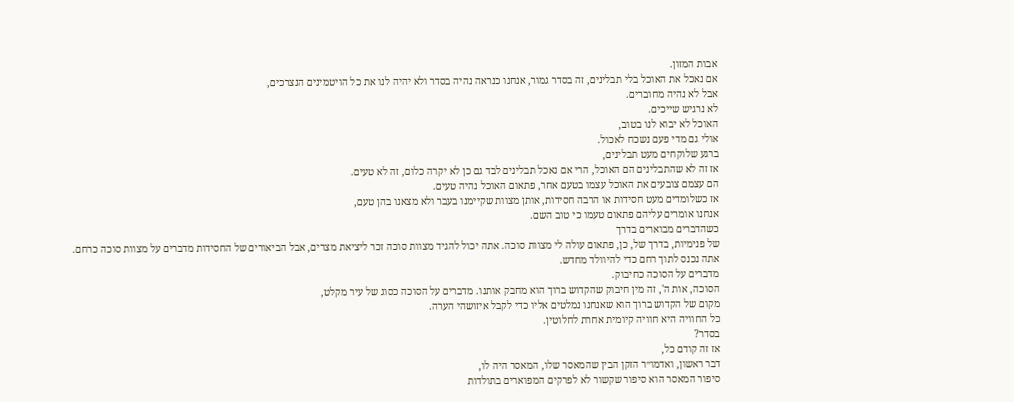אבות המזון.
אם נאכל את האוכל בלי תבלינים, זה בסדר גמור, אנחנו כנראה נהיה בסדר ולא יהיה לנו את כל הויטמינים הנצרכים,
אבל לא נהיה מחוברים.
לא נרגיש שייכים.
האוכל לא יבוא לנו בטוב,
אולי גם מדי פעם נשכח לאכול.
ברגע שלוקחים מעט תבלינים,
אז זה לא שהתבלינים הם האוכל, הרי אם נאכל תבלינים לבד גם כן לא יקרה כלום, זה לא טעים.
הם עצמם צובעים את האוכל עצמו בטעם אחר, פתאום האוכל נהיה טעים.
אז כשלומדים מעט חסידות או הרבה חסידות, אותן מצוות שקיימנו בעבר ולא מצאנו בהן טעם,
אנחנו אומרים עליהם פתאום טעמו כי טוב השם.
כשהדברים מבוארים בדרך
של פנימיות, בדרך של, כן, פתאום עולה לי מצוות סוכה. אתה יכול להגיד מצוות סוכה זכר ליציאת מצרים, אבל הביאורים של החסידות מדברים על מצוות סוכה כרחם.
אתה נכנס לתוך רחם כדי להיוולד מחדש.
מדברים על הסוכה כחיבוק.
הסוכה, אות ה', זה מין חיבוק שהקדוש ברוך הוא מחבק אותנו. מדברים על הסוכה כסוג של עיר מקלט,
מקום של הקדוש ברוך הוא שאנחנו נמלטים אליו כדי לקבל איזושהי הערה.
כל החוויה היא חוויה קיומית אחרת לחלוטין.
בסדר?
אז זה קודם כל,
דבר ראשון, ואדמו״ר הזקן הבין שהמאסר שלו, המאסר היה לו,
סיפור המאסר הוא סיפור שקשור לא לפרקים המפוארים בתולדות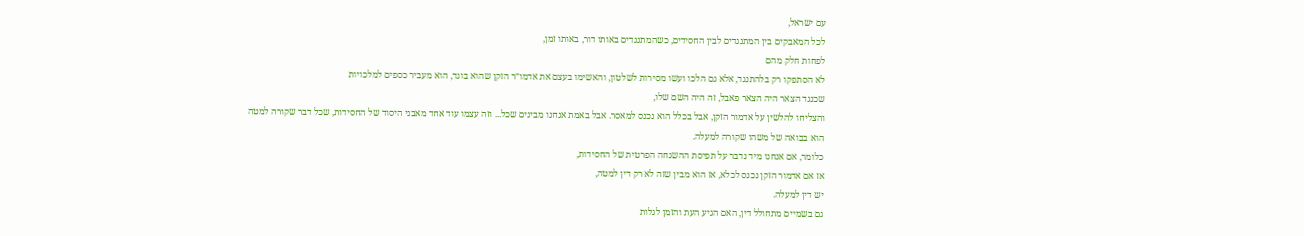עם ישראל,
לכל המאבקים בין המתנגדים לבין החסידים, כשהמתנגדים באותו דור, באותו זמן,
לפחות חלק מהם
לא הסתפקו רק בלהתנגד, אלא גם הלכו ועשו מסירות לשלטון, והאשימו בעצם את אדמו״ר הזקן שהוא בוגד, הוא מעביר כספים למלכויות
שכנגד הצאר היה הצאר פאבל, זה היה השם שלו,
והצליחו להלשין על אדמור הזקן, אבל בכלל הוא נכנס למאסר. אבל באמת אנחנו מבינים שכל... וזה עצמו עוד אחד מאבני היסוד של החסידות, שכל דבר שקורה למטה
הוא בבואה של משהו שקורה למעלה.
כלומר, אם אנחנו מיד נדבר על תפיסת ההשגחה הפרטית של החסידות,
אז אם אדמור הזקן נכנס לכלא, אז הוא מבין שזה לא רק דין למטה,
יש דין למעלה.
גם בשמיים מתחולל דין, האם הגיע העת והזמן לגלות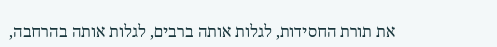את תורת החסידות, לגלות אותה ברבים, לגלות אותה בהרחבה,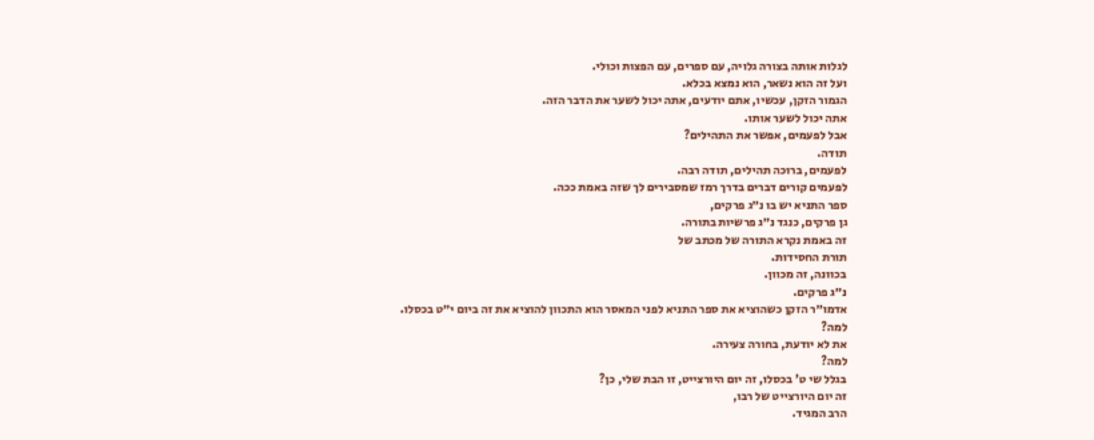לגלות אותה בצורה גלויה, עם ספרים, עם הפצות וכולי.
ועל זה הוא נשאר, הוא נמצא בכלא.
הגמור הזקן, עכשיו, אתם יודעים, אתה יכול לשער את הדבר הזה.
אתה יכול לשער אותו.
אבל לפעמים, אפשר את התהילים?
תודה.
לפעמים, ברוכה תהילים, תודה רבה.
לפעמים קורים דברים בדרך רמז שמסבירים לך שזה באמת ככה.
ספר התניא יש בו נ״ג פרקים,
גן פרקים, כנגד נ״ג פרשיות בתורה.
זה באמת נקרא התורה של מכתב של
תורת החסידות.
בכוונה, זה מכוון.
נ״ג פרקים.
אדמו״ר הזקן כשהוציא את ספר התניא לפני המאסר הוא התכוון להוציא את זה ביום י״ט בכסלו.
למה?
את לא יודעת, בחורה צעירה.
למה?
בגלל שי ט' בכסלו, זה יום היורצייט, זו הבת שלי, כן?
זה יום היורצייט של רבו,
הרב המגיד.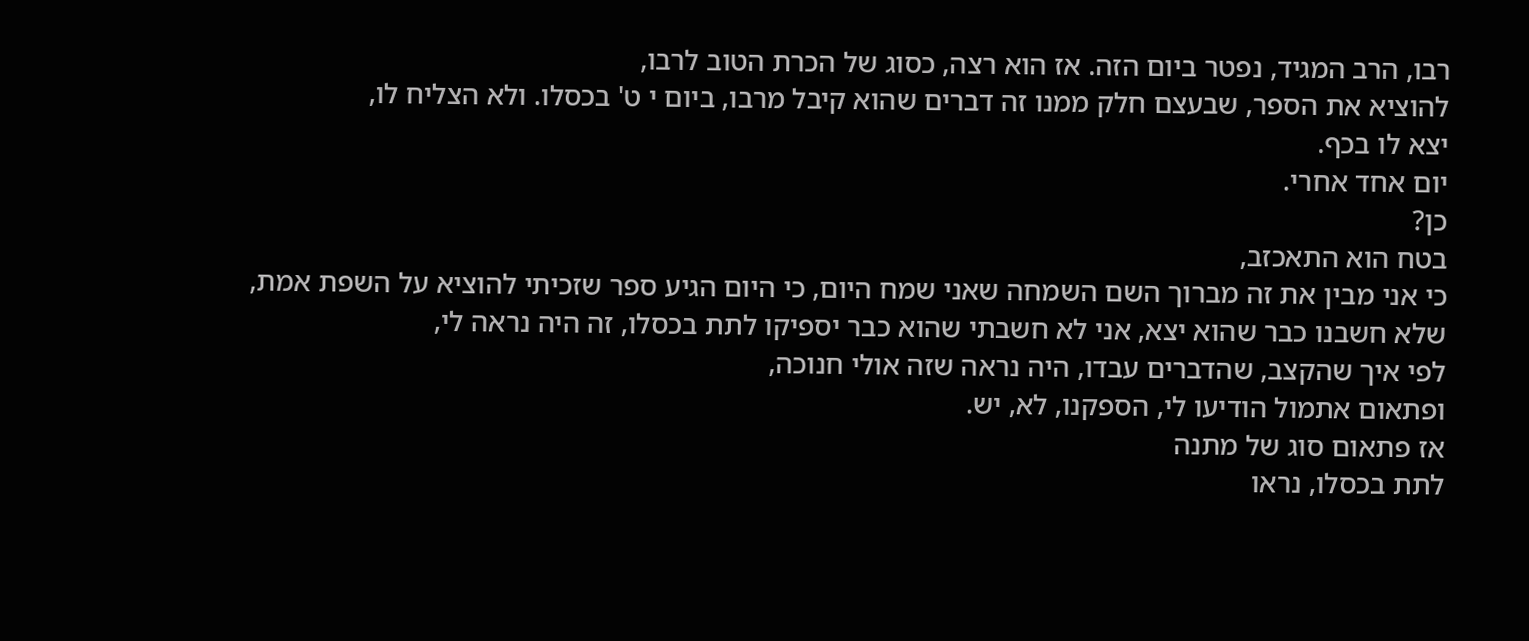רבו, הרב המגיד, נפטר ביום הזה. אז הוא רצה, כסוג של הכרת הטוב לרבו,
להוציא את הספר, שבעצם חלק ממנו זה דברים שהוא קיבל מרבו, ביום י ט' בכסלו. ולא הצליח לו,
יצא לו בכף.
יום אחד אחרי.
כן?
בטח הוא התאכזב,
כי אני מבין את זה מברוך השם השמחה שאני שמח היום, כי היום הגיע ספר שזכיתי להוציא על השפת אמת,
שלא חשבנו כבר שהוא יצא, אני לא חשבתי שהוא כבר יספיקו לתת בכסלו, זה היה נראה לי,
לפי איך שהקצב, שהדברים עבדו, היה נראה שזה אולי חנוכה,
ופתאום אתמול הודיעו לי, הספקנו, לא, יש.
אז פתאום סוג של מתנה
לתת בכסלו, נראו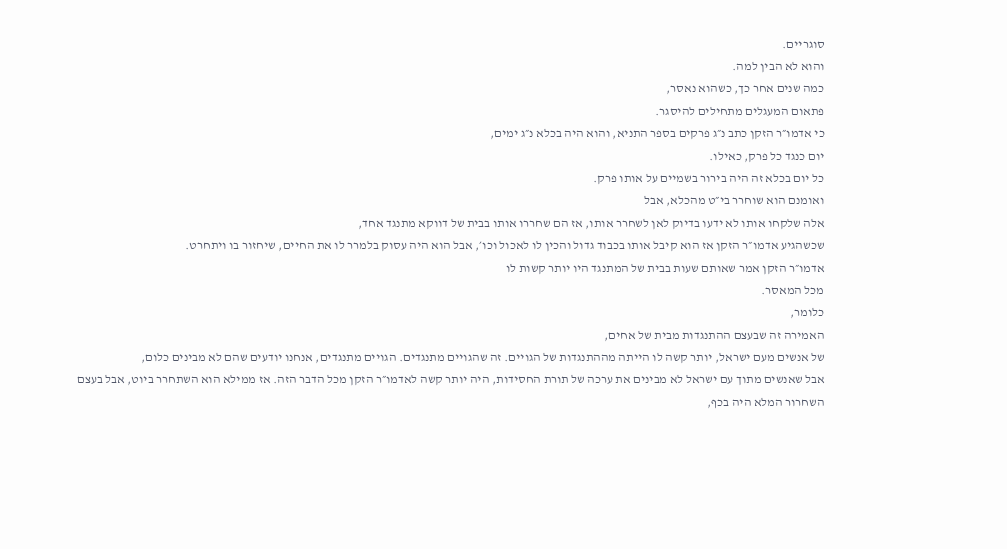סוגריים.
והוא לא הבין למה.
כמה שנים אחר כך, כשהוא נאסר,
פתאום המעגלים מתחילים להיסגר.
כי אדמו״ר הזקן כתב נ״ג פרקים בספר התניא, והוא היה בכלא נ״ג ימים,
יום כנגד כל פרק, כאילו.
כל יום בכלא זה היה בירור בשמיים על אותו פרק.
ואומנם הוא שוחרר בי״ט מהכלא, אבל
אלה שלקחו אותו לא ידעו בדיוק לאן לשחרר אותו, אז הם שחררו אותו בבית של דווקא מתנגד אחד,
שכשהגיע אדמו״ר הזקן אז הוא קיבל אותו בכבוד גדול והכין לו לאכול וכו׳, אבל הוא היה עסוק בלמרר לו את החיים, שיחזור בו ויתחרט.
אדמו״ר הזקן אמר שאותם שעות בבית של המתנגד היו יותר קשות לו
מכל המאסר.
כלומר,
האמירה זה שבעצם ההתנגדות מבית של אחים,
של אנשים מעם ישראל, יותר קשה לו הייתה מההתנגדות של הגויים. זה שהגויים מתנגדים. הגויים מתנגדים, אנחנו יודעים שהם לא מבינים כלום,
אבל שאנשים מתוך עם ישראל לא מבינים את ערכה של תורת החסידות, היה יותר קשה לאדמו״ר הזקן מכל הדבר הזה. אז ממילא הוא השתחרר ביוט, אבל בעצם השחרור המלא היה בכף,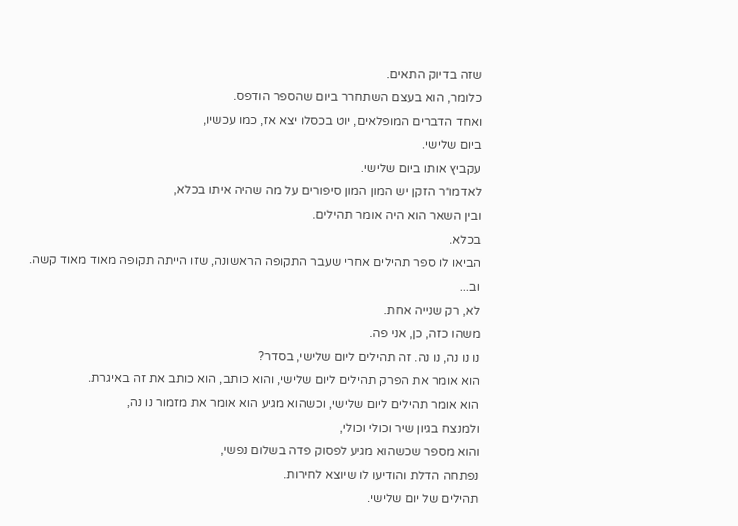שזה בדיוק התאים.
כלומר, הוא בעצם השתחרר ביום שהספר הודפס.
ואחד הדברים המופלאים, יוט בכסלו יצא אז, כמו עכשיו,
ביום שלישי.
עקביץ אותו ביום שלישי.
לאדמו״ר הזקן יש המון המון סיפורים על מה שהיה איתו בכלא,
ובין השאר הוא היה אומר תהילים.
בכלא.
הביאו לו ספר תהילים אחרי שעבר התקופה הראשונה, שזו הייתה תקופה מאוד מאוד קשה.
וב...
לא, רק שנייה אחת.
משהו כזה, כן, אני פה.
נו נו נה, נו נה. זה תהילים ליום שלישי, בסדר?
הוא אומר את הפרק תהילים ליום שלישי, והוא כותב, הוא כותב את זה באיגרת.
הוא אומר תהילים ליום שלישי, וכשהוא מגיע הוא אומר את מזמור נו נה,
ולמנצח בגיון שיר וכולי וכולי,
והוא מספר שכשהוא מגיע לפסוק פדה בשלום נפשי,
נפתחה הדלת והודיעו לו שיוצא לחירות.
תהילים של יום שלישי.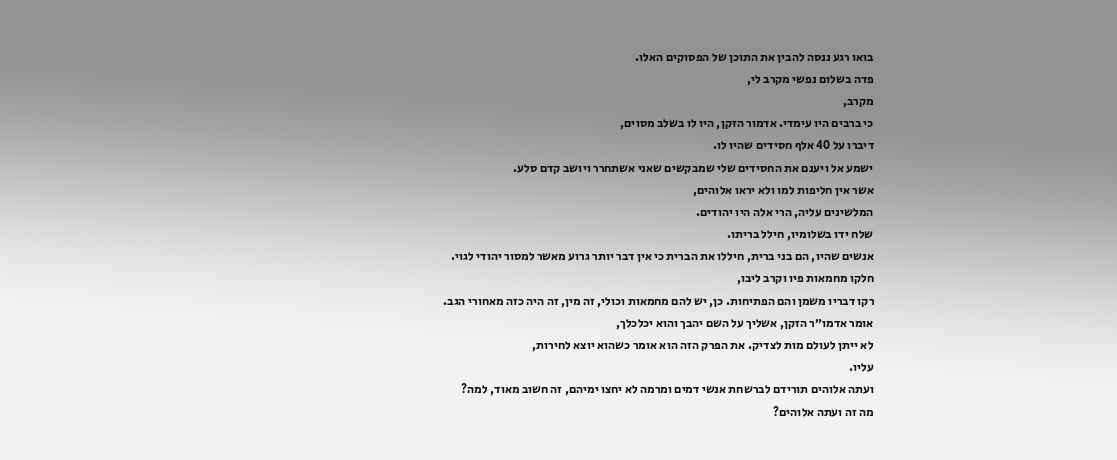בואו רגע ננסה להבין את התוכן של הפסוקים האלו.
פדה בשלום נפשי מקרב לי,
מקרב,
כי ברבים היו עימדי. אדמור הזקן, היו לו בשלב מסוים,
דיברו על 40 אלף חסידים שהיו לו.
ישמע אל ויענם את החסידים שלי שמבקשים שאני אשתחרר ויושב קדם סלע.
אשר אין חליפות למו ולא יראו אלוהים,
המלשינים עליה, הרי אלה היו יהודים.
שלח ידו בשלומיו, חילל בריתו.
אנשים שהיו, הם בני ברית, חיללו את הברית כי אין דבר יותר גרוע מאשר למסור יהודי לגוי.
חלקו מחמאות פיו וקרב ליבו,
רקו דבריו משמן והם הפתיחות. כן, יש להם מחמאות וכולי, זה מין, זה היה כזה מאחורי הגב.
אומר אדמו״ר הזקן, אשליך על השם יהבך והוא יכלכלך,
לא ייתן לעולם מות לצדיק. את הפרק הזה הוא אומר כשהוא יוצא לחירות,
עליו.
ועתה אלוהים תורידם לברשחת אנשי דמים ומרמה לא יחצו ימיהם, זה חשוב מאוד, למה?
מה זה ועתה אלוהים?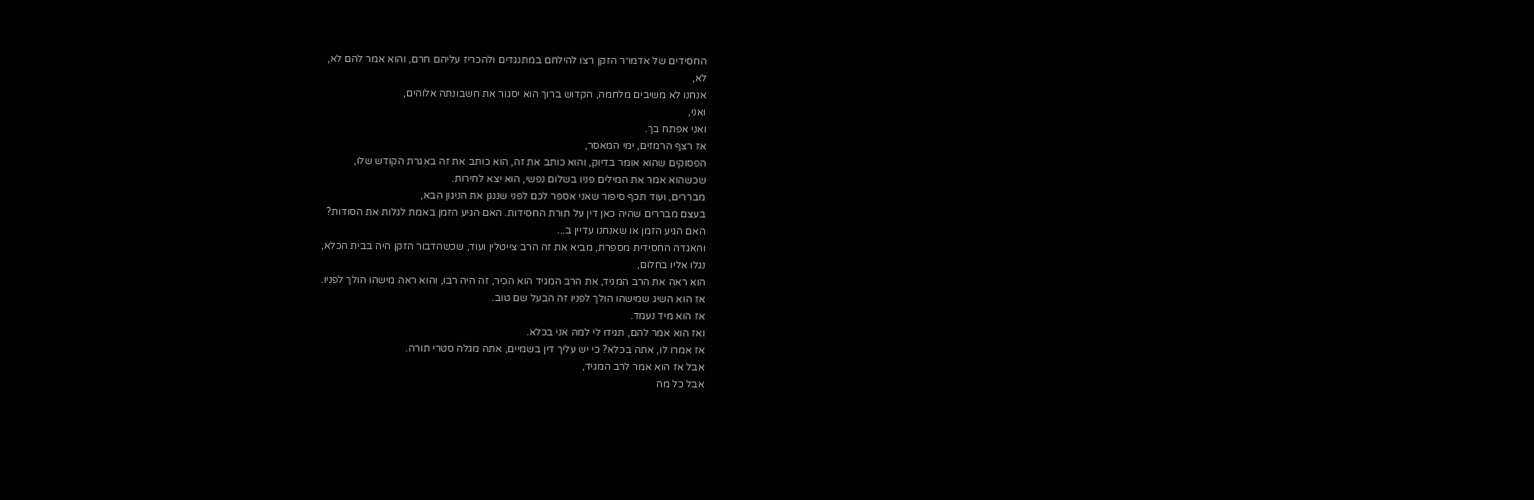החסידים של אדמו״ר הזקן רצו להילחם במתנגדים ולהכריז עליהם חרם, והוא אמר להם לא,
לא,
אנחנו לא משיבים מלחמה, הקדוש ברוך הוא יסגור את חשבונתה אלוהים,
ואני,
ואני אפתח בך.
אז רצף הרמזים, ימי המאסר,
הפסוקים שהוא אומר בדיוק, והוא כותב את זה, הוא כותב את זה באגרת הקודש שלו,
שכשהוא אמר את המילים פניו בשלום נפשי, הוא יצא לחירות.
מבררים, ועוד תכף סיפור שאני אספר לכם לפני שננגן את הניגון הבא,
בעצם מבררים שהיה כאן דין על תורת החסידות. האם הגיע הזמן באמת לגלות את הסודות?
האם הגיע הזמן או שאנחנו עדיין ב...
והאגדה החסידית מספרת, מביא את זה הרב צייטלין ועוד, שכשהדבור הזקן היה בבית הכלא,
נגלו אליו בחלום,
הוא ראה את הרב המגיד, את הרב המגיד הוא הכיר, זה היה רבו, והוא ראה מישהו הולך לפניו.
אז הוא השיג שמישהו הולך לפניו זה הבעל שם טוב.
אז הוא מיד נעמד.
ואז הוא אמר להם, תגידו לי למה אני בכלא.
אז אמרו לו, אתה בכלא? כי יש עליך דין בשמיים, אתה מגלה סטרי תורה.
אבל אז הוא אמר לרב המגיד,
אבל כל מה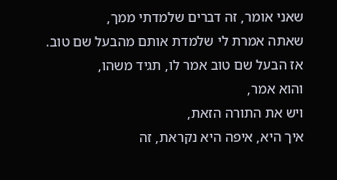שאני אומר, זה דברים שלמדתי ממך,
שאתה אמרת לי שלמדת אותם מהבעל שם טוב.
אז הבעל שם טוב אמר לו, תגיד משהו,
והוא אמר,
ויש את התורה הזאת,
איך היא, איפה היא נקראת, זה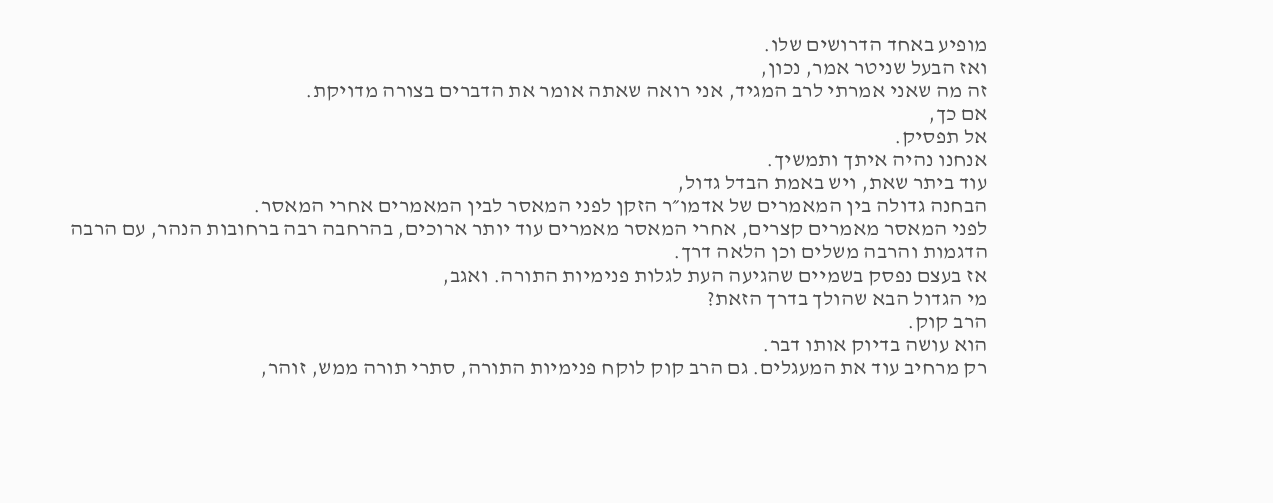מופיע באחד הדרושים שלו.
ואז הבעל שניטר אמר, נכון,
זה מה שאני אמרתי לרב המגיד, אני רואה שאתה אומר את הדברים בצורה מדויקת.
אם כך,
אל תפסיק.
אנחנו נהיה איתך ותמשיך.
עוד ביתר שאת, ויש באמת הבדל גדול,
הבחנה גדולה בין המאמרים של אדמו״ר הזקן לפני המאסר לבין המאמרים אחרי המאסר.
לפני המאסר מאמרים קצרים, אחרי המאסר מאמרים עוד יותר ארוכים, בהרחבה רבה ברחובות הנהר, עם הרבה הדגמות והרבה משלים וכן הלאה דרך.
אז בעצם נפסק בשמיים שהגיעה העת לגלות פנימיות התורה. ואגב,
מי הגדול הבא שהולך בדרך הזאת?
הרב קוק.
הוא עושה בדיוק אותו דבר.
רק מרחיב עוד את המעגלים. גם הרב קוק לוקח פנימיות התורה, סתרי תורה ממש, זוהר,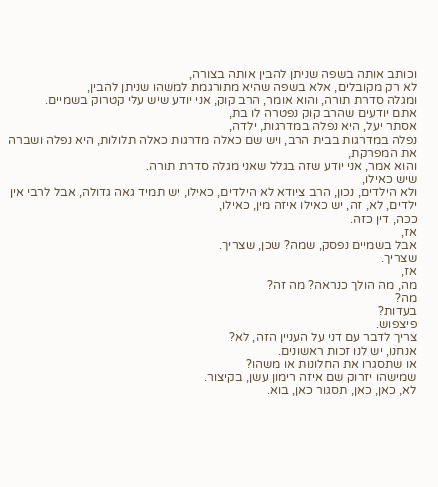וכותב אותה בשפה שניתן להבין אותה בצורה,
לא רק מקובלים, אלא בשפה שהיא מתורגמת למשהו שניתן להבין,
ומגלה סדרת תורה, והוא אומר, הרב קוק, אני יודע שיש עלי קטרוק בשמיים.
אתם יודעים שהרב קוק נפטרה לו בת,
אסתר יעל, היא נפלה במדרגות, ילדה,
נפלה במדרגות בבית הרב, ויש שם כאלה מדרגות כאלה תלולות, היא נפלה ושברה את המפרקת,
והוא אמר, אני יודע שזה בגלל שאני מגלה סדרת תורה.
שיש כאילו,
ולא הילדים, נכון, הרב ציודא לא הילדים, כאילו, יש תמיד גאה גדולה, אבל לרבי אין ילדים, לא, זה, יש כאילו איזה מין, כאילו,
ככה, דין כזה.
אז,
אבל בשמיים נפסק, שמה? שכן, שצריך.
שצריך.
אז,
מה, מה הולך כנראה? מה זה?
מה?
בעדות?
פיצפוש.
צריך לדבר עם דני על העניין הזה, לא?
אנחנו, יש לנו זכות ראשונים.
או שתסגרו את החלונות או משהו?
שמישהו יזרוק שם איזה רימון עשן, בקיצור.
לא, כאן, כאן, תסגור כאן, בוא.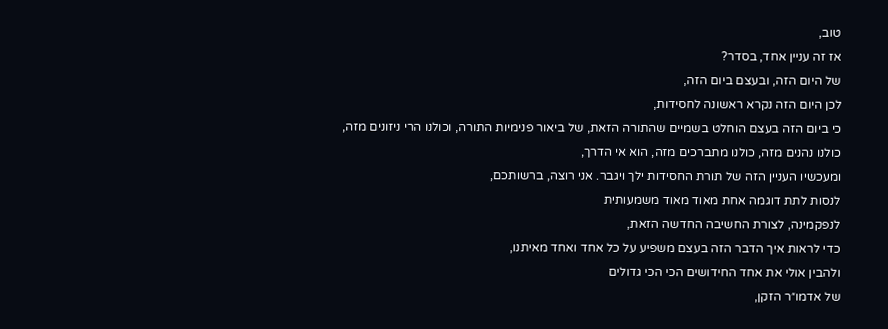טוב,
אז זה עניין אחד, בסדר?
של היום הזה, ובעצם ביום הזה,
לכן היום הזה נקרא ראשונה לחסידות,
כי ביום הזה בעצם הוחלט בשמיים שהתורה הזאת, של ביאור פנימיות התורה, וכולנו הרי ניזונים מזה, כולנו נהנים מזה, כולנו מתברכים מזה, הוא אי הדרך,
ומעכשיו העניין הזה של תורת החסידות ילך ויגבר. אני רוצה, ברשותכם,
לנסות לתת דוגמה אחת מאוד מאוד משמעותית
לנפקמינה, לצורת החשיבה החדשה הזאת,
כדי לראות איך הדבר הזה בעצם משפיע על כל אחד ואחד מאיתנו,
ולהבין אולי את אחד החידושים הכי הכי גדולים
של אדמו״ר הזקן,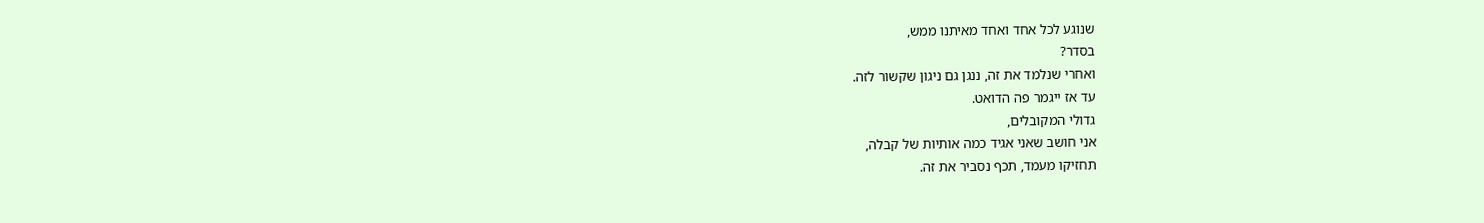שנוגע לכל אחד ואחד מאיתנו ממש,
בסדר?
ואחרי שנלמד את זה, ננגן גם ניגון שקשור לזה.
עד אז ייגמר פה הדואט.
גדולי המקובלים,
אני חושב שאני אגיד כמה אותיות של קבלה,
תחזיקו מעמד, תכף נסביר את זה.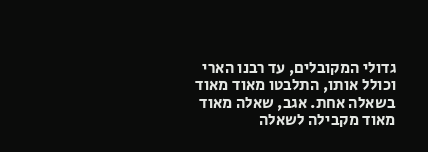גדולי המקובלים, עד רבנו הארי וכולל אותו, התלבטו מאוד מאוד בשאלה אחת. אגב, שאלה מאוד מאוד מקבילה לשאלה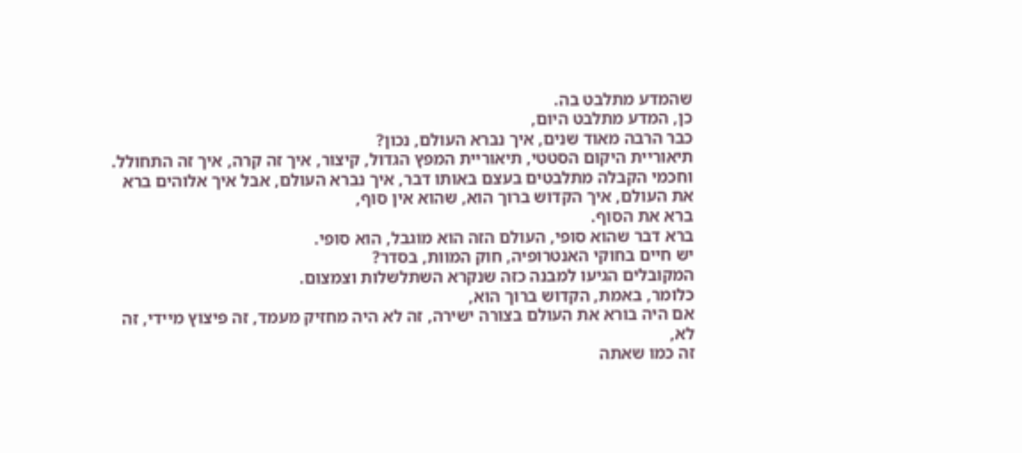שהמדע מתלבט בה.
כן, המדע מתלבט היום,
כבר הרבה מאוד שנים, איך נברא העולם, נכון?
תיאוריית היקום הסטטי, תיאוריית המפץ הגדול, קיצור, איך זה קרה, איך זה התחולל.
וחכמי הקבלה מתלבטים בעצם באותו דבר, איך נברא העולם, אבל איך אלוהים ברא את העולם, איך הקדוש ברוך הוא, שהוא אין סוף,
ברא את הסוף.
ברא דבר שהוא סופי, העולם הזה הוא מוגבל, הוא סופי.
יש חיים בחוקי האנטרופיה, חוק המוות, בסדר?
המקובלים הגיעו למבנה כזה שנקרא השתלשלות וצמצום.
כלומר, באמת, הקדוש ברוך הוא,
אם היה בורא את העולם בצורה ישירה, זה לא היה מחזיק מעמד, זה פיצוץ מיידי, זה לא,
זה כמו שאתה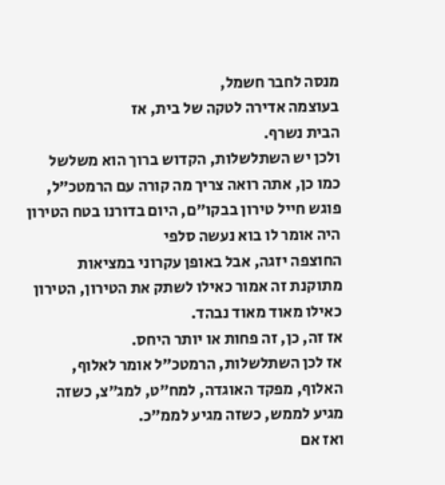מנסה לחבר חשמל,
בעוצמה אדירה לטקה של בית, אז
הבית נשרף.
ולכן יש השתלשלות, הקדוש ברוך הוא משלשל כמו כן, אתה רואה צריך מה קורה עם הרמטכ״ל,
פוגש חייל טירון בבקו״ם, היום בדורנו בטח הטירון היה אומר לו בוא נעשה סלפי
החוצפה יזגה, אבל באופן עקרוני במציאות מתוקנת זה אמור כאילו לשתק את הטירון, הטירון כאילו מאוד מאוד נבהד.
אז זה, כן, זה פחות או יותר היחס.
אז לכן השתלשלות, הרמטכ״ל אומר לאלוף,
האלוף, מפקד האוגדה, למח״ט, למג״צ, כשזה מגיע לממש, כשזה מגיע לממ״כ.
ואז אם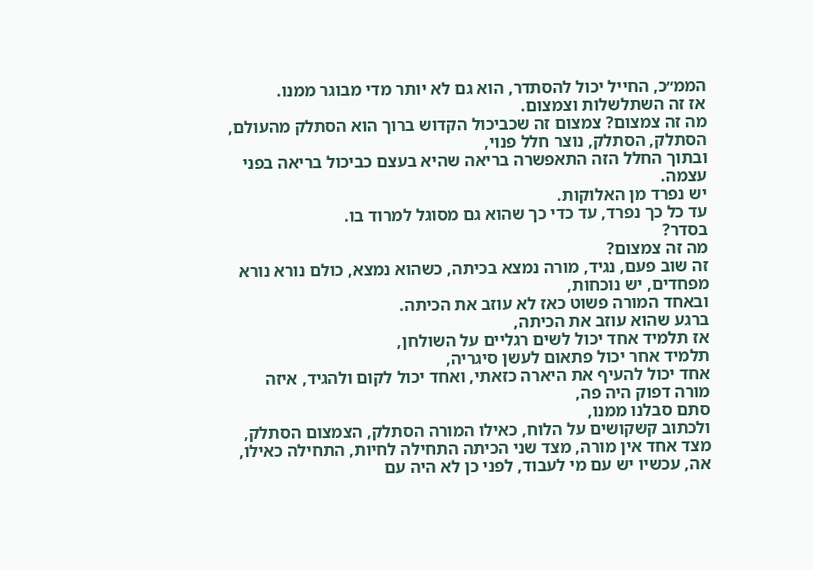הממ״כ, החייל יכול להסתדר, הוא גם לא יותר מדי מבוגר ממנו.
אז זה השתלשלות וצמצום.
מה זה צמצום? צמצום זה שכביכול הקדוש ברוך הוא הסתלק מהעולם,
הסתלק, הסתלק, נוצר חלל פנוי,
ובתוך החלל הזה התאפשרה בריאה שהיא בעצם כביכול בריאה בפני עצמה.
יש נפרד מן האלוקות.
עד כל כך נפרד, עד כדי כך שהוא גם מסוגל למרוד בו.
בסדר?
מה זה צמצום?
זה שוב פעם, נגיד, מורה נמצא בכיתה, כשהוא נמצא, כולם נורא נורא מפחדים, יש נוכחות,
ובאחד המורה פשוט כאז לא עוזב את הכיתה.
ברגע שהוא עוזב את הכיתה,
אז תלמיד אחד יכול לשים רגליים על השולחן,
תלמיד אחר יכול פתאום לעשן סיגריה,
אחד יכול להעיף את היארה כזאתי, ואחד יכול לקום ולהגיד, איזה מורה דפוק היה פה,
סתם סבלנו ממנו,
ולכתוב קשקושים על הלוח, כאילו המורה הסתלק, הצמצום הסתלק,
מצד אחד אין מורה, מצד שני הכיתה התחילה לחיות, התחילה כאילו,
אה, עכשיו יש עם מי לעבוד, לפני כן לא היה עם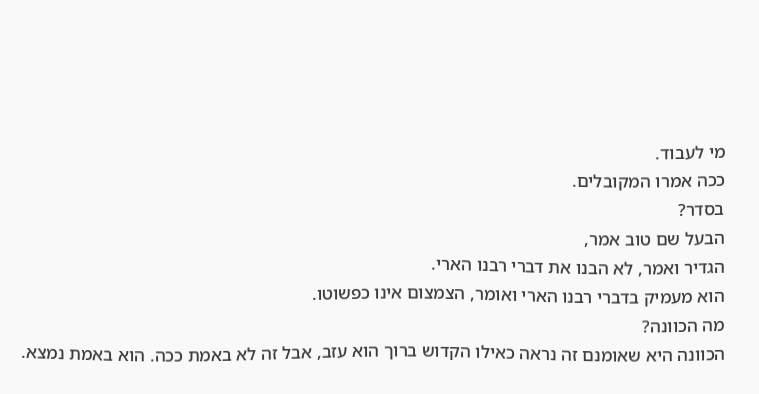מי לעבוד.
ככה אמרו המקובלים.
בסדר?
הבעל שם טוב אמר,
הגדיר ואמר, לא הבנו את דברי רבנו הארי.
הוא מעמיק בדברי רבנו הארי ואומר, הצמצום אינו כפשוטו.
מה הכוונה?
הכוונה היא שאומנם זה נראה כאילו הקדוש ברוך הוא עזב, אבל זה לא באמת ככה. הוא באמת נמצא.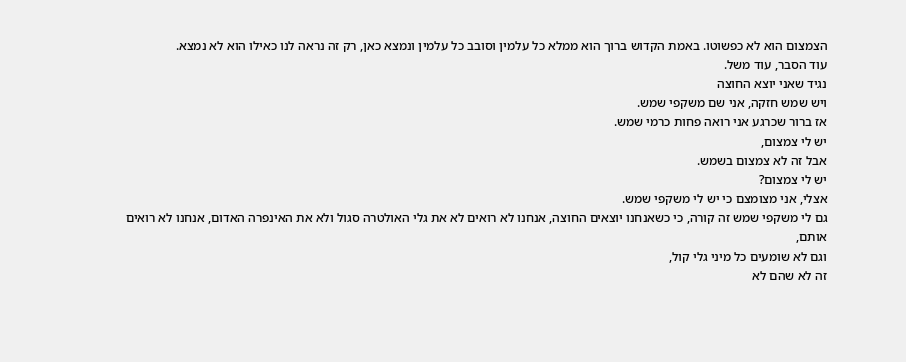הצמצום הוא לא כפשוטו. באמת הקדוש ברוך הוא ממלא כל עלמין וסובב כל עלמין ונמצא כאן, רק זה נראה לנו כאילו הוא לא נמצא.
עוד הסבר, עוד משל.
נגיד שאני יוצא החוצה
ויש שמש חזקה, אני שם משקפי שמש.
אז ברור שכרגע אני רואה פחות כרמי שמש.
יש לי צמצום,
אבל זה לא צמצום בשמש.
יש לי צמצום?
אצלי, אני מצומצם כי יש לי משקפי שמש.
גם לי משקפי שמש זה קורה, כי כשאנחנו יוצאים החוצה, אנחנו לא רואים לא את גלי האולטרה סגול ולא את האינפרה האדום, אנחנו לא רואים אותם,
וגם לא שומעים כל מיני גלי קול,
זה לא שהם לא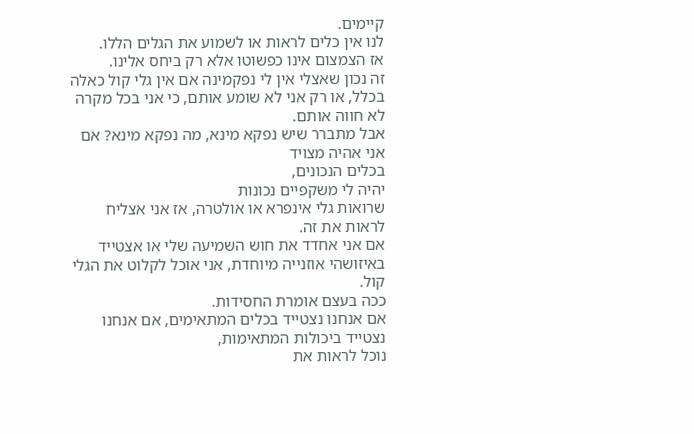קיימים.
לנו אין כלים לראות או לשמוע את הגלים הללו.
אז הצמצום אינו כפשוטו אלא רק ביחס אלינו.
זה נכון שאצלי אין לי נפקמינה אם אין גלי קול כאלה בכלל, או רק אני לא שומע אותם, כי אני בכל מקרה לא חווה אותם.
אבל מתברר שיש נפקא מינא, מה נפקא מינא? אם אני אהיה מצויד
בכלים הנכונים,
יהיה לי משקפיים נכונות
שרואות גלי אינפרא או אולטרה, אז אני אצליח לראות את זה.
אם אני אחדד את חוש השמיעה שלי או אצטייד באיזושהי אוזנייה מיוחדת, אני אוכל לקלוט את הגלי קול.
ככה בעצם אומרת החסידות.
אם אנחנו נצטייד בכלים המתאימים, אם אנחנו נצטייד ביכולות המתאימות,
נוכל לראות את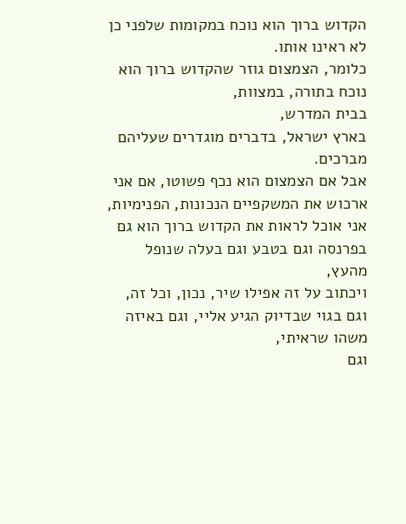הקדוש ברוך הוא נוכח במקומות שלפני כן לא ראינו אותו.
כלומר, הצמצום גוזר שהקדוש ברוך הוא נוכח בתורה, במצוות,
בבית המדרש,
בארץ ישראל, בדברים מוגדרים שעליהם מברכים.
אבל אם הצמצום הוא נכף פשוטו, אם אני ארכוש את המשקפיים הנכונות, הפנימיות, אני אוכל לראות את הקדוש ברוך הוא גם בפרנסה וגם בטבע וגם בעלה שנופל מהעץ,
ויכתוב על זה אפילו שיר, נכון, וכל זה,
וגם בגוי שבדיוק הגיע אליי, וגם באיזה משהו שראיתי,
וגם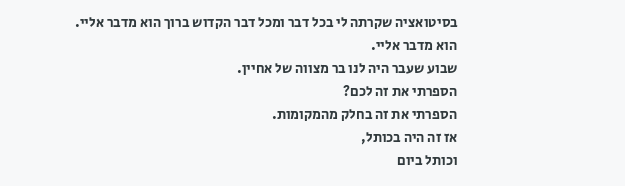בסיטואציה שקרתה לי בכל דבר ומכל דבר הקדוש ברוך הוא מדבר אליי.
הוא מדבר אליי.
שבוע שעבר היה לנו בר מצווה של אחיין.
הספרתי את זה לכם?
הספרתי את זה בחלק מהמקומות.
אז זה היה בכותל,
וכותל ביום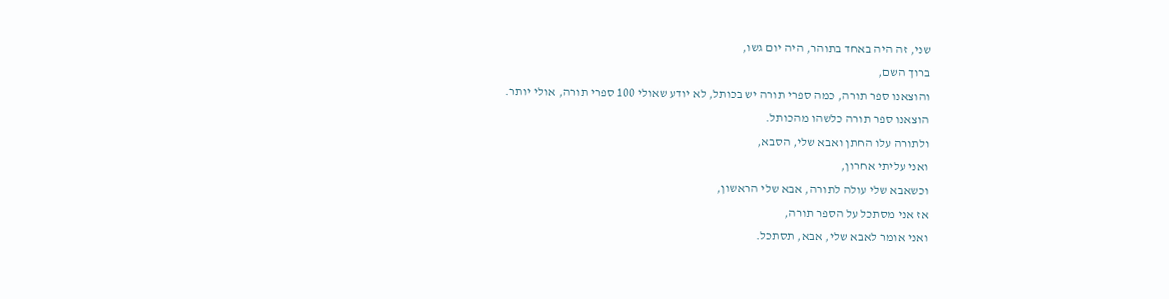שני, זה היה באחד בתוהר, היה יום גשו,
ברוך השם,
והוצאנו ספר תורה, כמה ספרי תורה יש בכותל, לא יודע שאולי 100 ספרי תורה, אולי יותר.
הוצאנו ספר תורה כלשהו מהכותל.
ולתורה עלו החתן ואבא שלי, הסבא,
ואני עליתי אחרון,
וכשאבא שלי עולה לתורה, אבא שלי הראשון,
אז אני מסתכל על הספר תורה,
ואני אומר לאבא שלי, אבא, תסתכל.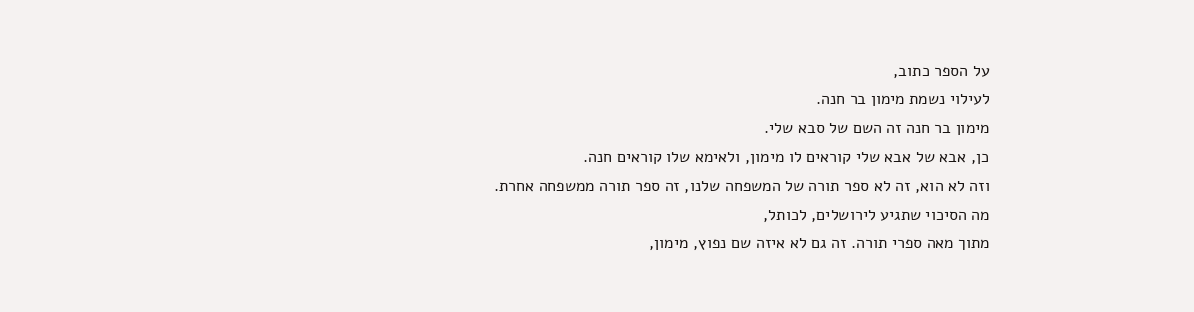על הספר כתוב,
לעילוי נשמת מימון בר חנה.
מימון בר חנה זה השם של סבא שלי.
כן, אבא של אבא שלי קוראים לו מימון, ולאימא שלו קוראים חנה.
וזה לא הוא, זה לא ספר תורה של המשפחה שלנו, זה ספר תורה ממשפחה אחרת.
מה הסיכוי שתגיע לירושלים, לכותל,
מתוך מאה ספרי תורה. זה גם לא איזה שם נפוץ, מימון,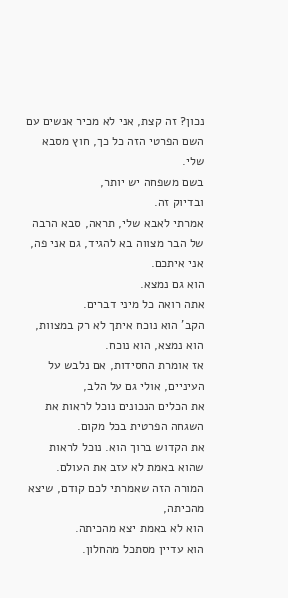נכון? זה קצת, אני לא מכיר אנשים עם השם הפרטי הזה כל כך, חוץ מסבא שלי.
בשם משפחה יש יותר,
ובדיוק זה.
אמרתי לאבא שלי, תראה, סבא הרבה של הבר מצווה בא להגיד, גם אני פה,
אני איתכם.
הוא גם נמצא.
אתה רואה כל מיני דברים.
הקב' הוא נוכח איתך לא רק במצוות, הוא נמצא, הוא נוכח.
אז אומרת החסידות, אם נלבש על העיניים, אולי גם על הלב,
את הכלים הנכונים נוכל לראות את השגחה הפרטית בכל מקום.
את הקדוש ברוך הוא. נוכל לראות שהוא באמת לא עזב את העולם.
המורה הזה שאמרתי לכם קודם, שיצא מהכיתה,
הוא לא באמת יצא מהכיתה.
הוא עדיין מסתכל מהחלון.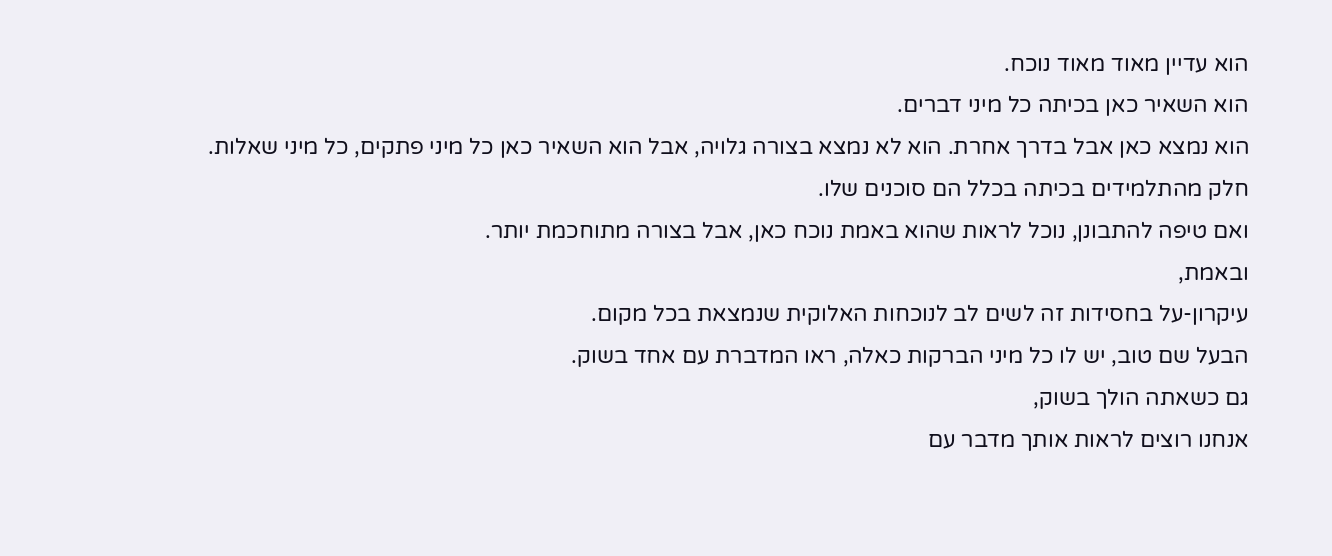הוא עדיין מאוד מאוד נוכח.
הוא השאיר כאן בכיתה כל מיני דברים.
הוא נמצא כאן אבל בדרך אחרת. הוא לא נמצא בצורה גלויה, אבל הוא השאיר כאן כל מיני פתקים, כל מיני שאלות.
חלק מהתלמידים בכיתה בכלל הם סוכנים שלו.
ואם טיפה להתבונן, נוכל לראות שהוא באמת נוכח כאן, אבל בצורה מתוחכמת יותר.
ובאמת,
עיקרון-על בחסידות זה לשים לב לנוכחות האלוקית שנמצאת בכל מקום.
הבעל שם טוב, יש לו כל מיני הברקות כאלה, ראו המדברת עם אחד בשוק.
גם כשאתה הולך בשוק,
אנחנו רוצים לראות אותך מדבר עם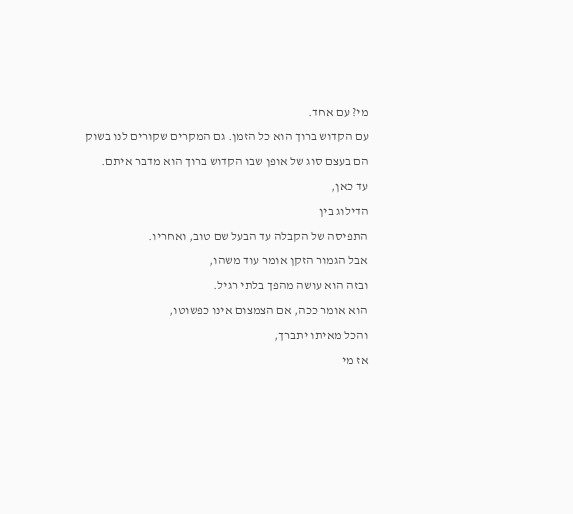מי? עם אחד.
עם הקדוש ברוך הוא כל הזמן. גם המקרים שקורים לנו בשוק
הם בעצם סוג של אופן שבו הקדוש ברוך הוא מדבר איתם.
עד כאן,
הדילוג בין
התפיסה של הקבלה עד הבעל שם טוב, ואחריו.
אבל הגמור הזקן אומר עוד משהו,
ובזה הוא עושה מהפך בלתי רגיל.
הוא אומר ככה, אם הצמצום אינו כפשוטו,
והכל מאיתו יתברך,
אז מי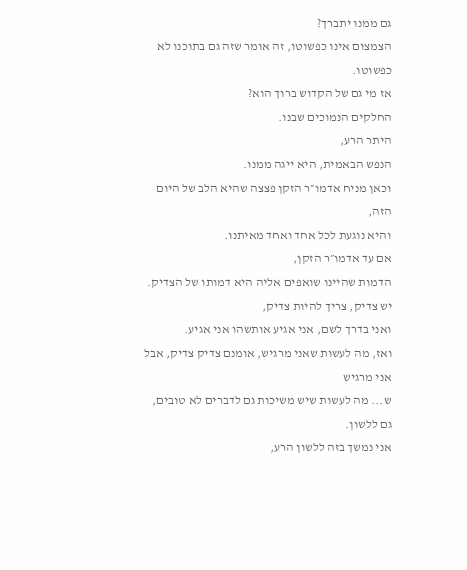גם ממנו יתברך?
הצמצום אינו כפשוטו, זה אומר שזה גם בתוכנו לא כפשוטו.
אז מי גם של הקדוש ברוך הוא?
החלקים הנמוכים שבנו.
היתר הרע,
הנפש הבאמית, היא ייגה ממנו.
וכאן מניח אדמו״ר הזקן פצצה שהיא הלב של היום הזה,
והיא נוגעת לכל אחד ואחד מאיתנו.
אם עד אדמו״ר הזקן,
הדמות שהיינו שואפים אליה היא דמותו של הצדיק.
יש צדיק, צריך להיות צדיק,
ואני בדרך לשם, אני אגיע אותשהו אני אגיע.
ואז, מה לעשות שאני מרגיש, אומנם צדיק צדיק, אבל אני מרגיש
ש... מה לעשות שיש משיכות גם לדברים לא טובים, גם ללשון.
אני נמשך בזה ללשון הרע,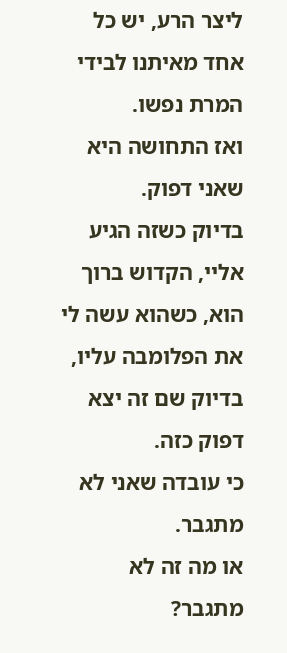ליצר הרע, יש כל אחד מאיתנו לבידי המרת נפשו.
ואז התחושה היא שאני דפוק.
בדיוק כשזה הגיע אליי, הקדוש ברוך הוא, כשהוא עשה לי את הפלומבה עליו,
בדיוק שם זה יצא דפוק כזה.
כי עובדה שאני לא מתגבר.
או מה זה לא מתגבר?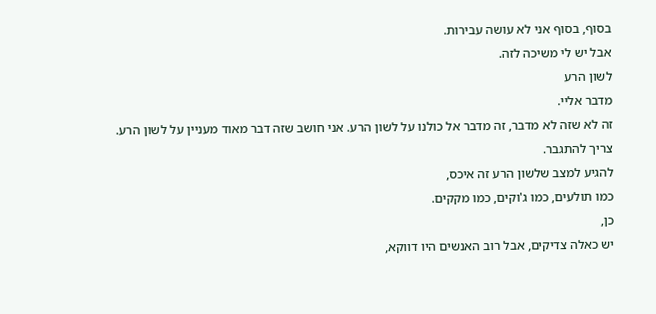בסוף, בסוף אני לא עושה עבירות.
אבל יש לי משיכה לזה.
לשון הרע
מדבר אליי.
זה לא שזה לא מדבר, זה מדבר אל כולנו על לשון הרע. אני חושב שזה דבר מאוד מעניין על לשון הרע.
צריך להתגבר.
להגיע למצב שלשון הרע זה איכס,
כמו תולעים, כמו ג'וקים, כמו מקקים.
כן,
יש כאלה צדיקים, אבל רוב האנשים היו דווקא,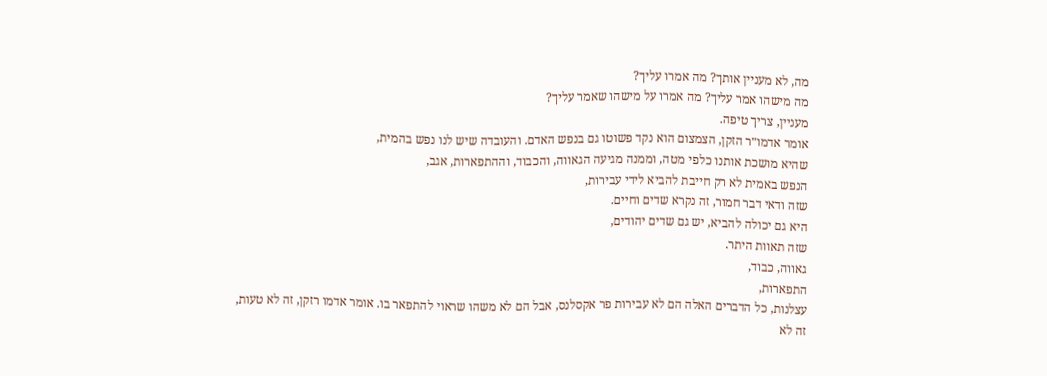מה, לא מעניין אותך? מה אמרו עליך?
מה מישהו אמר עליך? מה אמרו על מישהו שאמר עליך?
מעניין, צריך טיפה.
אומר אדמו״ר הזקן, הצמצום הוא נקד פשוטו גם בנפש האדם. והעובדה שיש לנו נפש בהמית,
שהיא מושכת אותנו כלפי מטה, וממנה מגיעה הגאווה, והכבוד, וההתפארות, אגב,
הנפש באמית לא רק חייבת להביא לידי עבירות,
שזה ודאי דבר חמור, זה נקרא שדים וחיים.
היא גם יכולה להביא, יש גם שדים יהודים,
שזה תאוות היתר.
גאווה, כבוד,
התפארות,
עצלנות, כל הדברים האלה הם לא עבירות פר אקסלנס, אבל הם לא משהו שראוי להתפאר בו. אומר אדמו רזקן, זה לא טעות,
זה לא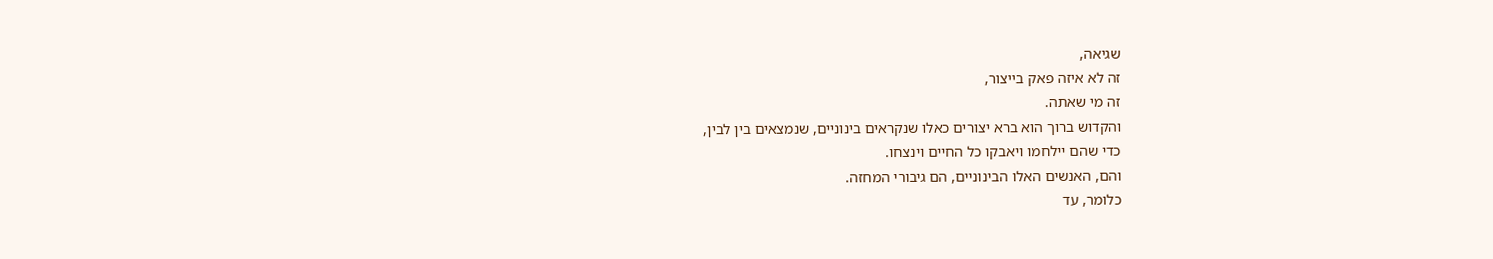שגיאה,
זה לא איזה פאק בייצור,
זה מי שאתה.
והקדוש ברוך הוא ברא יצורים כאלו שנקראים בינוניים, שנמצאים בין לבין,
כדי שהם יילחמו ויאבקו כל החיים וינצחו.
והם, האנשים האלו הבינוניים, הם גיבורי המחזה.
כלומר, עד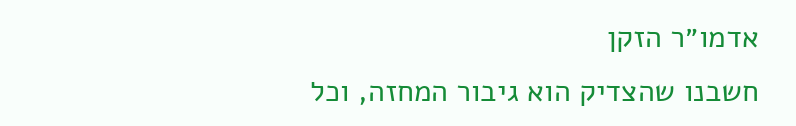אדמו״ר הזקן
חשבנו שהצדיק הוא גיבור המחזה, וכל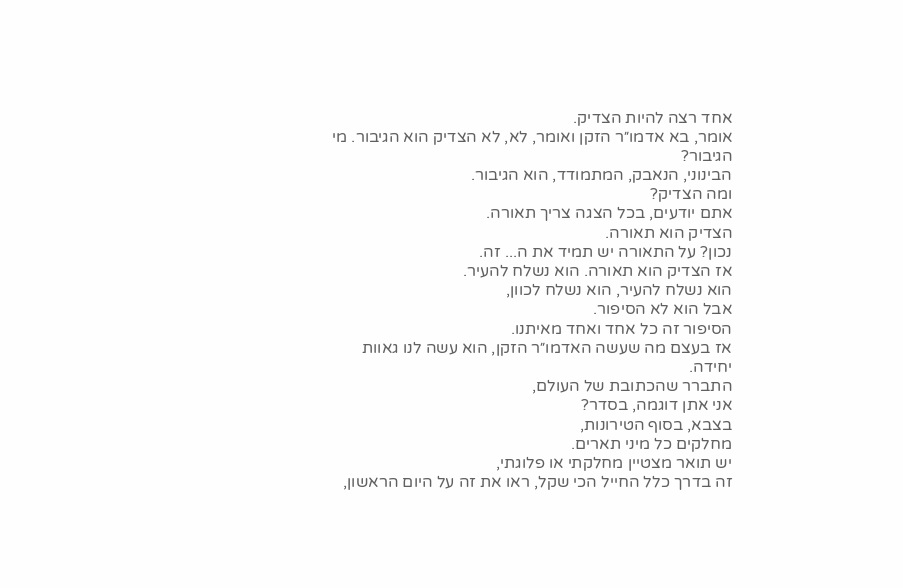אחד רצה להיות הצדיק.
אומר, בא אדמו״ר הזקן ואומר, לא, לא הצדיק הוא הגיבור. מי הגיבור?
הבינוני, הנאבק, המתמודד, הוא הגיבור.
ומה הצדיק?
אתם יודעים, בכל הצגה צריך תאורה.
הצדיק הוא תאורה.
נכון? על התאורה יש תמיד את ה... זה.
אז הצדיק הוא תאורה. הוא נשלח להעיר.
הוא נשלח להעיר, הוא נשלח לכוון,
אבל הוא לא הסיפור.
הסיפור זה כל אחד ואחד מאיתנו.
אז בעצם מה שעשה האדמו״ר הזקן, הוא עשה לנו גאוות יחידה.
התברר שהכתובת של העולם,
אני אתן דוגמה, בסדר?
בצבא, בסוף הטירונות,
מחלקים כל מיני תארים.
יש תואר מצטיין מחלקתי או פלוגתי,
זה בדרך כלל החייל הכי שקל, ראו את זה על היום הראשון,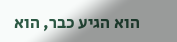הוא הגיע כבר, הוא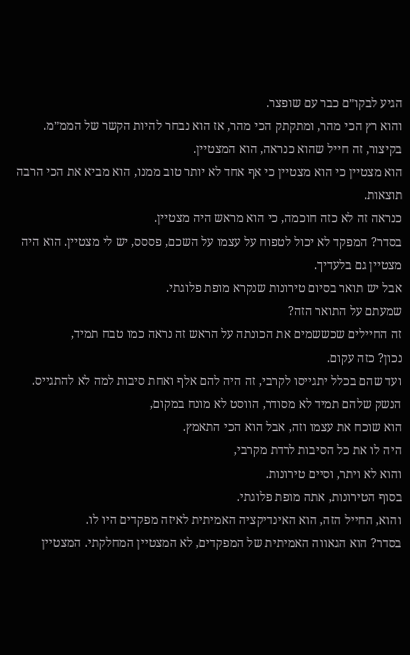הגיע לבקו״ם כבר עם שופצר.
והוא רץ הכי מהר, ומתקתק הכי מהר, אז הוא נבחר להיות הקשר של הממ״מ. בקיצור, זה חייל שהוא כנראה, הוא המצטיין.
הוא מצטיין כי הוא מצטיין כי אף אחד לא יותר טוב ממנו, הוא מביא את הכי הרבה תוצאות.
כנראה זה לא כזה חוכמה, כי הוא מראש היה מצטיין.
בסדר? המפקד לא יכול לטפוח על עצמו על השכם, פססס, יש לי מצטיין. הוא היה מצטיין גם בלעדיך.
אבל יש תואר בסיום טירונות שנקרא מופת פלוגתי.
שמעתם על התואר הזה?
זה החיילים שכששמים את הכונתה על הראש זה נראה כמו טבח תמיד,
נכון? כזה עקום.
ועד שהם בכלל יתגייסו לקרבי, זה היה להם אלף ואחת סיבות למה לא להתגייס.
הנשק שלהם תמיד לא מסודר, הווסט לא מונח במקום,
הוא שוכח את עצמו וזה, אבל הוא הכי התאמץ.
היה לו את כל הסיבות לרדת מקרבי,
והוא לא ויתר, וסיים טירונות.
בסוף הטירונות, אתה מופת פלוגתי.
והוא, החייל הזה, הוא האינדיקציה האמיתית לאיזה מפקדים היו לו.
בסדר? הוא הגאווה האמיתית של המפקדים, לא המצטיין המחלקתי. המצטיין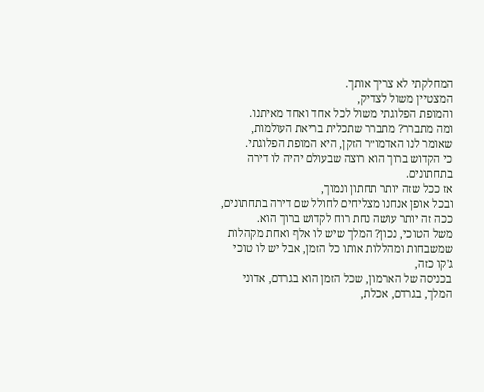המחלקתי לא צריך אותך.
המצטיין משול לצדיק,
והמופת הפלוגתי משול לכל אחד ואחד מאיתנו.
ומה מתברר? מתברר שתכלית בריאת העולמות,
שאומר לנו האדמו״ר הזקן, היא המופת הפלוגתי.
כי הקדוש ברוך הוא רוצה שבעולם יהיה לו דירה בתחתונים.
אז ככל שזה יותר תחתון ונמוך,
ובכל אופן אנחנו מצליחים לחולל שם דירה בתחתונים,
ככה זה יותר עושה נחת רוח לקדוש ברוך הוא.
משל הטוכי, נכון? המלך שיש לו אלף ואחת מקהלות שמשבחות ומהללות אותו כל הזמן, אבל יש לו טוכי ג'קו כזה,
בכניסה של הארמון, שכל הזמן הוא בגרדם, אדוני המלך, בגרדם, אכלת,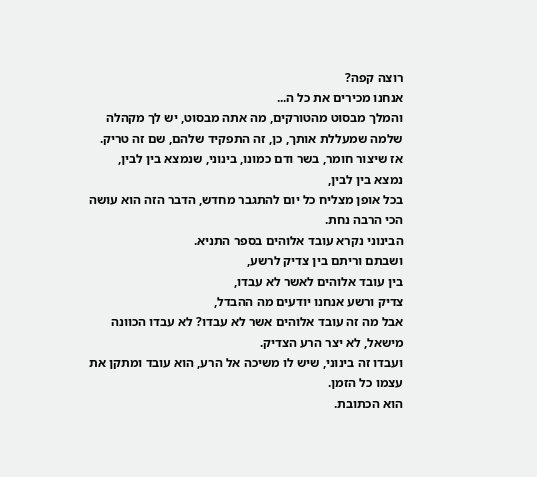רוצה קפה?
אנחנו מכירים את כל ה...
והמלך מבסוט מהטורקים, מה אתה מבסוט, יש לך מקהלה שלמה שמעללת אותך, כן, זה התפקיד שלהם, שם זה טריק.
אז שיצור חומר, בשר ודם כמונו, בינוני, שנמצא בין לבין,
נמצא בין לבין,
בכל אופן מצליח כל יום להתגבר מחדש, הדבר הזה הוא עושה הכי הרבה נחת.
הבינוני נקרא עובד אלוהים בספר התניא.
ושבתם וריתם בין צדיק לרשע,
בין עובד אלוהים לאשר לא עבדו,
צדיק ורשע אנחנו יודעים מה ההבדל,
אבל מה זה עובד אלוהים אשר לא עבדו? לא עבדו הכוונה מישאל, לא יצר הרע הצדיק.
ועבדו זה בינוני, שיש לו משיכה אל הרע, הוא עובד ומתקן את עצמו כל הזמן.
הוא הכתובת.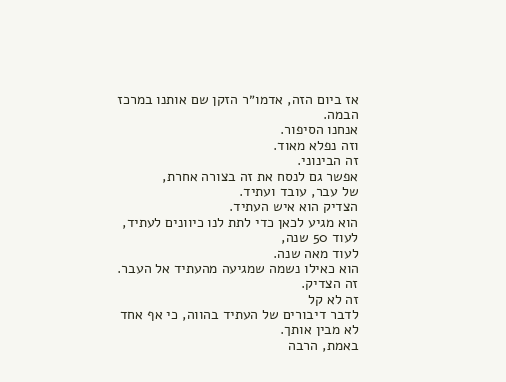אז ביום הזה, אדמו״ר הזקן שם אותנו במרכז הבמה.
אנחנו הסיפור.
וזה נפלא מאוד.
זה הבינוני.
אפשר גם לנסח את זה בצורה אחרת,
של עבר, עובד ועתיד.
הצדיק הוא איש העתיד.
הוא מגיע לכאן כדי לתת לנו כיוונים לעתיד, לעוד 50 שנה,
לעוד מאה שנה.
הוא כאילו נשמה שמגיעה מהעתיד אל העבר.
זה הצדיק.
זה לא קל
לדבר דיבורים של העתיד בהווה, כי אף אחד לא מבין אותך.
באמת, הרבה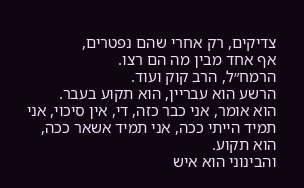צדיקים, רק אחרי שהם נפטרים,
אף אחד מבין מה הם רצו.
הרמח״ל, הרב קוק ועוד.
הרשע הוא עבריין, הוא תקוע בעבר.
הוא אומר, אני כבר כזה, די, אין סיכוי, אני תמיד הייתי ככה, אני תמיד אשאר ככה, הוא תקוע.
והבינוני הוא איש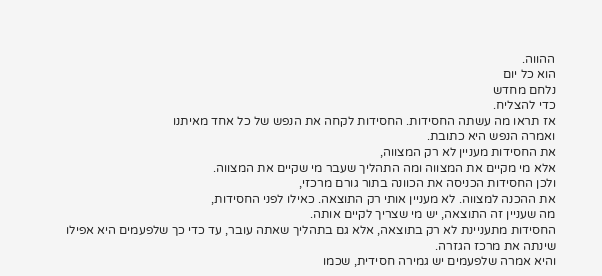ההווה.
הוא כל יום
נלחם מחדש
כדי להצליח.
אז תראו מה עשתה החסידות. החסידות לקחה את הנפש של כל אחד מאיתנו
ואמרה הנפש היא כתובת.
את החסידות מעניין לא רק המצווה,
אלא מי מקיים את המצווה ומה התהליך שעבר מי שקיים את המצווה.
ולכן החסידות הכניסה את הכוונה בתור גורם מרכזי,
את ההכנה למצווה. לא מעניין אותי רק התוצאה. כאילו לפני החסידות,
מה שעניין זה התוצאה, יש מי שצריך לקיים אותה.
החסידות מתעניינת לא רק בתוצאה, אלא גם בתהליך שאתה עובר, עד כדי כך שלפעמים היא אפילו שינתה את מרכז הגזרה.
והיא אמרה שלפעמים יש גמירה חסידית, שכמו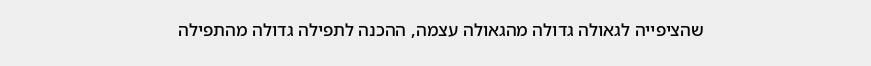שהציפייה לגאולה גדולה מהגאולה עצמה, ההכנה לתפילה גדולה מהתפילה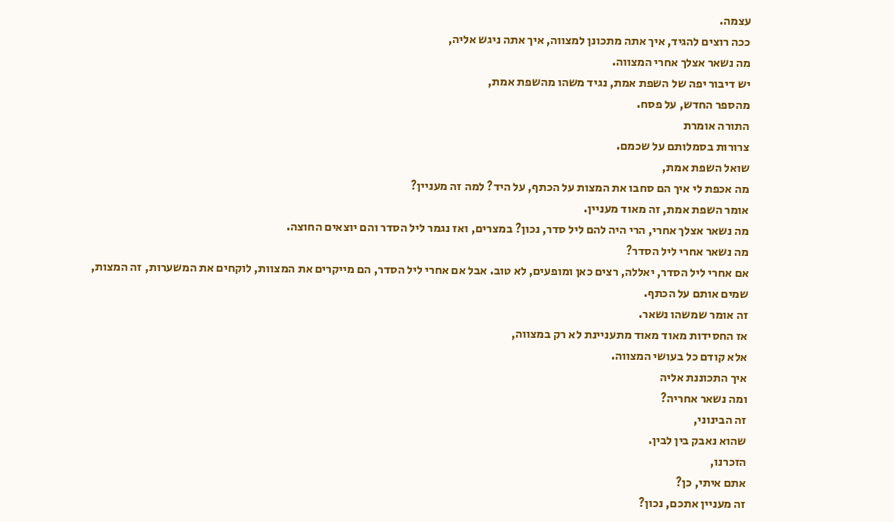עצמה.
ככה רוצים להגיד, איך אתה מתכונן למצווה, איך אתה ניגש אליה,
מה נשאר אצלך אחרי המצווה.
יש דיבור יפה של השפת אמת, נגיד משהו מהשפת אמת,
מהספר החדש, על פסח.
התורה אומרת
צרורות בסמלותם על שכמם.
שואל השפת אמת,
מה אכפת לי איך הם סחבו את המצות על הכתף, על היד? למה זה מעניין?
אומר השפת אמת, זה מאוד מעניין.
מה נשאר אצלך אחרי, הרי היה להם ליל סדר, נכון? במצרים, ואז נגמר ליל הסדר והם יוצאים החוצה.
מה נשאר אחרי ליל הסדר?
אם אחרי ליל הסדר, יאללה, רצים כאן ומופעים, לא טוב. אבל אם אחרי ליל הסדר, הם מייקרים את המצוות, לוקחים את המשערות, זה המצות,
שמים אותם על הכתף.
זה אומר שמשהו נשאר.
אז החסידות מאוד מאוד מתעניינת לא רק במצווה,
אלא קודם כל בעושי המצווה.
איך התכוננת אליה
ומה נשאר אחריה?
זה הבינוני,
שהוא נאבק בין לבין.
הזכרנו,
אתם איתי, כן?
זה מעניין אתכם, נכון?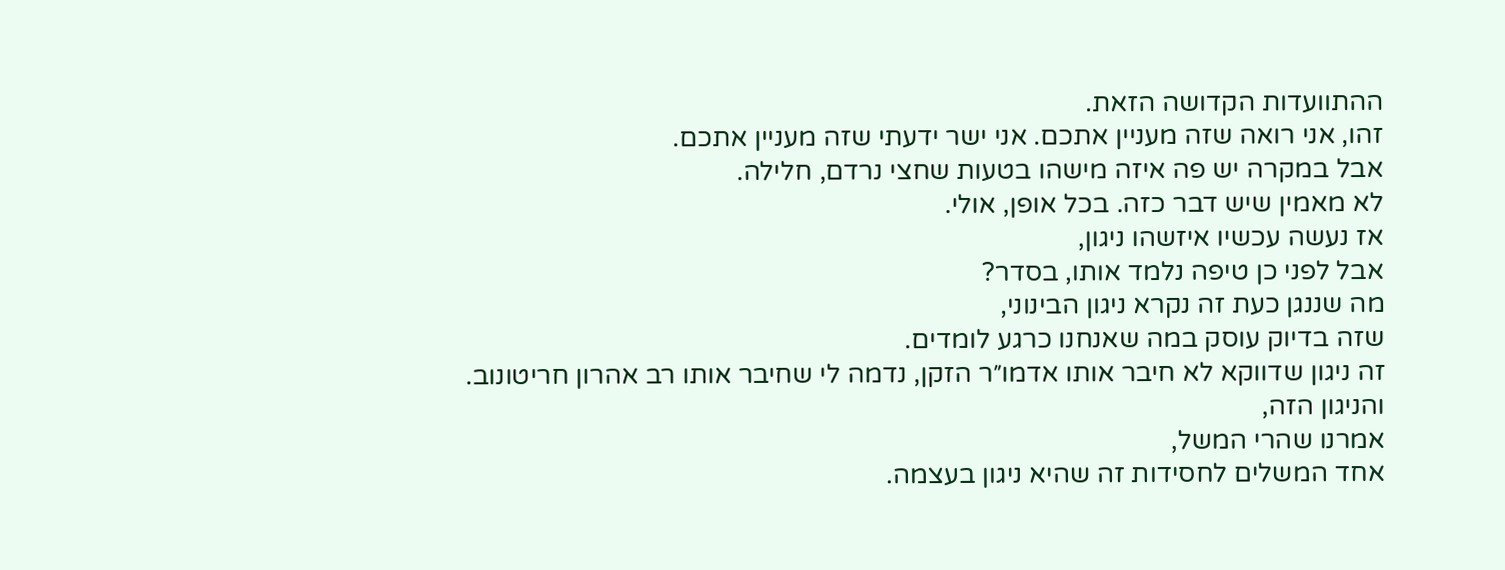ההתוועדות הקדושה הזאת.
זהו, אני רואה שזה מעניין אתכם. אני ישר ידעתי שזה מעניין אתכם.
אבל במקרה יש פה איזה מישהו בטעות שחצי נרדם, חלילה.
לא מאמין שיש דבר כזה. בכל אופן, אולי.
אז נעשה עכשיו איזשהו ניגון,
אבל לפני כן טיפה נלמד אותו, בסדר?
מה שננגן כעת זה נקרא ניגון הבינוני,
שזה בדיוק עוסק במה שאנחנו כרגע לומדים.
זה ניגון שדווקא לא חיבר אותו אדמו״ר הזקן, נדמה לי שחיבר אותו רב אהרון חריטונוב.
והניגון הזה,
אמרנו שהרי המשל,
אחד המשלים לחסידות זה שהיא ניגון בעצמה.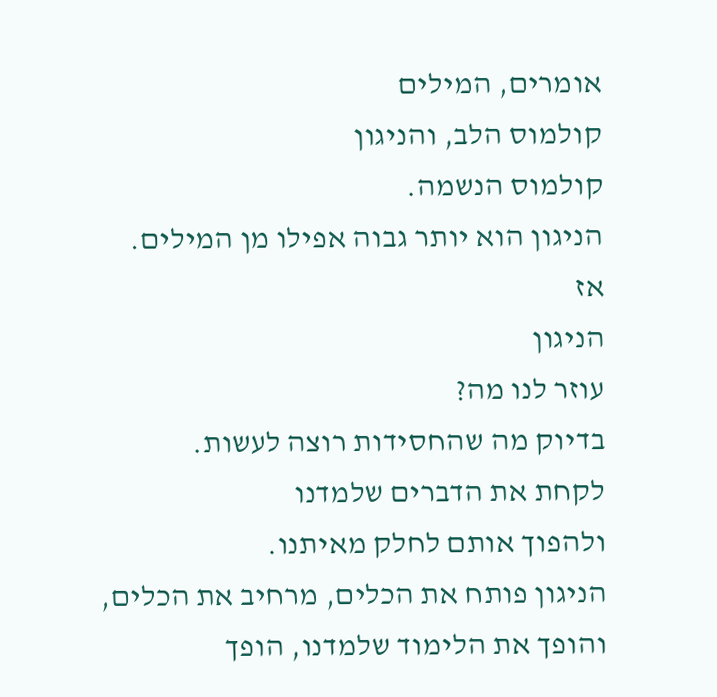אומרים, המילים
קולמוס הלב, והניגון
קולמוס הנשמה.
הניגון הוא יותר גבוה אפילו מן המילים.
אז
הניגון
עוזר לנו מה?
בדיוק מה שהחסידות רוצה לעשות.
לקחת את הדברים שלמדנו
ולהפוך אותם לחלק מאיתנו.
הניגון פותח את הכלים, מרחיב את הכלים,
והופך את הלימוד שלמדנו, הופך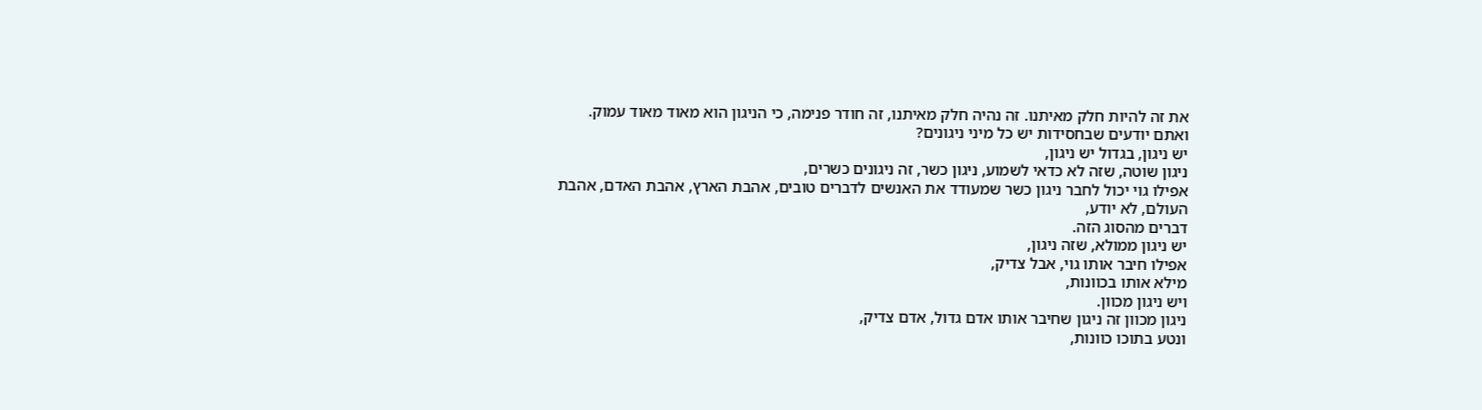את זה להיות חלק מאיתנו. זה נהיה חלק מאיתנו, זה חודר פנימה, כי הניגון הוא מאוד מאוד עמוק.
ואתם יודעים שבחסידות יש כל מיני ניגונים?
יש ניגון, בגדול יש ניגון,
ניגון שוטה, שזה לא כדאי לשמוע, ניגון כשר, זה ניגונים כשרים,
אפילו גוי יכול לחבר ניגון כשר שמעודד את האנשים לדברים טובים, אהבת הארץ, אהבת האדם, אהבת העולם, לא יודע,
דברים מהסוג הזה.
יש ניגון ממולא, שזה ניגון,
אפילו חיבר אותו גוי, אבל צדיק,
מילא אותו בכוונות,
ויש ניגון מכוון.
ניגון מכוון זה ניגון שחיבר אותו אדם גדול, אדם צדיק,
ונטע בתוכו כוונות,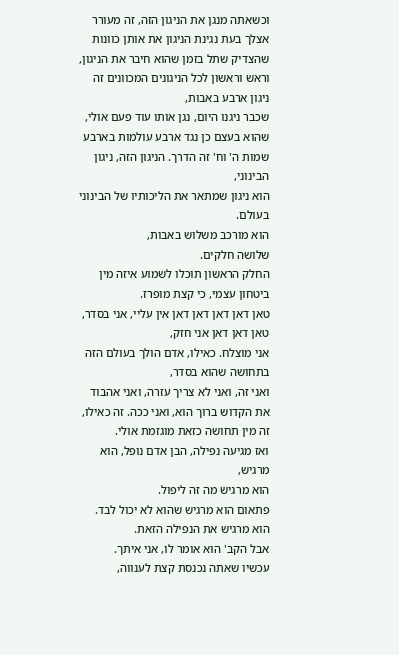וכשאתה מנגן את הניגון הזה, זה מעורר אצלך בעת נגינת הניגון את אותן כוונות שהצדיק שתל בזמן שהוא חיבר את הניגון, וראש וראשון לכל הניגונים המכוונים זה ניגון ארבע באבות,
שכבר ניגנו היום, נגן אותו עוד פעם אולי,
שהוא בעצם כן נגד ארבע עולמות בארבע שמות ה' וח' זה הדרך. הניגון הזה, ניגון הבינוני,
הוא ניגון שמתאר את הליכותיו של הבינוני בעולם.
הוא מורכב משלוש באבות,
שלושה חלקים.
החלק הראשון תוכלו לשמוע איזה מין ביטחון עצמי, כי קצת מופרז.
טאן דאן דאן דאן דאן אין עליי, אני בסדר, טאן דאן דאן אני חזק,
אני מוצלח. כאילו, אדם הולך בעולם הזה בתחושה שהוא בסדר,
ואני זה, ואני לא צריך עזרה, ואני אהבוד את הקדוש ברוך הוא, ואני ככה. זה כאילו, זה מין תחושה כזאת מוגזמת אולי.
ואז מגיעה נפילה, הבן אדם נופל, הוא מרגיש,
הוא מרגיש מה זה ליפול.
פתאום הוא מרגיש שהוא לא יכול לבד.
הוא מרגיש את הנפילה הזאת.
אבל הקב' הוא אומר לו, אני איתך.
עכשיו שאתה נכנסת קצת לענווה,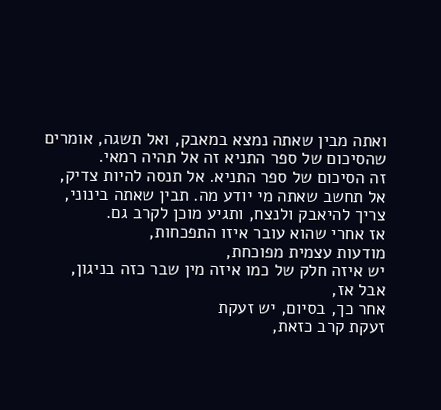ואתה מבין שאתה נמצא במאבק, ואל תשגה, אומרים שהסיכום של ספר התניא זה אל תהיה רמאי.
זה הסיכום של ספר התניא. אל תנסה להיות צדיק,
אל תחשב שאתה מי יודע מה. תבין שאתה בינוני, צריך להיאבק ולנצח, ותגיע מוכן לקרב גם.
אז אחרי שהוא עובר איזו התפכחות,
מודעות עצמית מפוכחת,
יש איזה חלק של כמו איזה מין שבר כזה בניגון,
אבל אז,
אחר כך, בסיום, יש זעקת
זעקת קרב כזאת,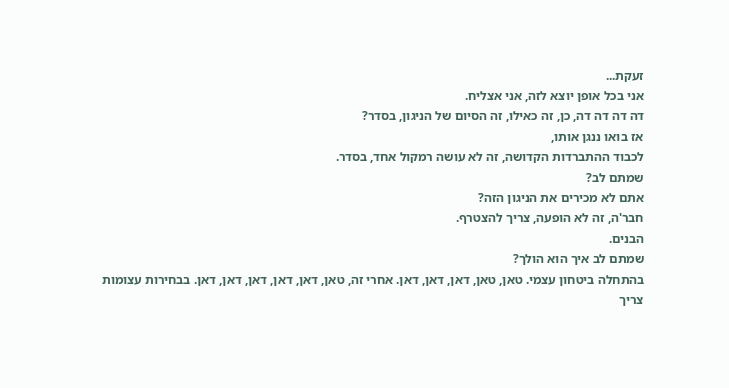זעקת...
אני בכל אופן יוצא לזה, אני אצליח.
דה דה דה דה, כן, זה כאילו, זה הסיום של הניגון, בסדר?
אז בואו ננגן אותו,
לכבוד ההתברדות הקדושה, זה לא עושה רמקול אחד, בסדר.
שמתם לב?
אתם לא מכירים את הניגון הזה?
חבר'ה, זה לא הופעה, צריך להצטרף.
הבנים.
שמתם לב איך הוא הולך?
בהתחלה ביטחון עצמי. טאן, טאן, דאן, דאן, דאן. אחרי זה, טאן, דאן, דאן, דאן, דאן, דאן. בבחירות עצומות צריך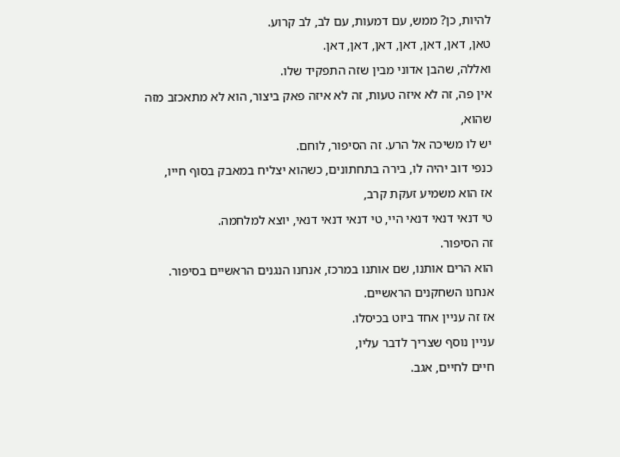להיות, כן? ממש, עם דמעות, עם לב, לב קרוע.
טאן, דאן, דאן, דאן, דאן, דאן, דאן.
ואללה, שהבן אדוני מבין שזה התפקיד שלו.
אין פה, זה לא איזה טעות, זה לא איזה פאק ביצור, הוא לא מתאכזב מזה שהוא,
יש לו משיכה אל הרע. זה הסיפור, לוחם.
כנפי דוב יהיה לו, בירה בתחתונים, כשהוא יצליח במאבק בסוף חייו,
אז הוא משמיע זעקת קרב,
טי דנאי דנאי דנאי היי, טי דנאי דנאי דנאי, יוצא למלחמה.
זה הסיפור.
הוא הרים אותנו, שם אותנו במרכז, אנחנו הנגנים הראשיים בסיפור.
אנחנו השחקנים הראשיים.
אז זה עניין אחד ביוט בכיסלו.
עניין נוסף שצריך לדבר עליו,
חיים לחיים, אגב.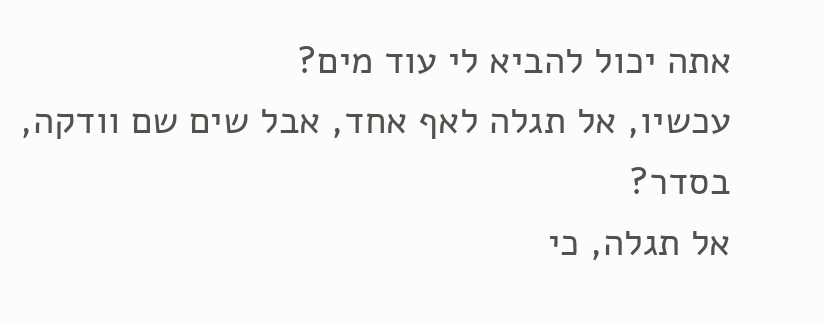אתה יכול להביא לי עוד מים?
עכשיו, אל תגלה לאף אחד, אבל שים שם וודקה, בסדר?
אל תגלה, כי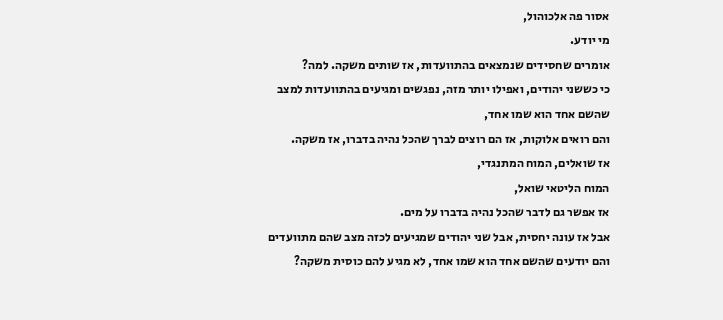אסור פה אלכוהול,
מי יודע.
אומרים שחסידים שנמצאים בהתוועדות, אז שותים משקה. למה?
כי כששני יהודים, ואפילו יותר מזה, נפגשים ומגיעים בהתוועדות למצב שהשם אחד הוא שמו אחד,
והם רואים אלוקות, אז הם רוצים לברך שהכל נהיה בדברו, אז משקה.
אז שואלים, המוח המתנגדי,
המוח הליטאי שואל,
אז אפשר גם לדבר שהכל נהיה בדברו על מים.
אבל אז עונה יחסית, אבל שני יהודים שמגיעים לכזה מצב שהם מתוועדים והם יודעים שהשם אחד הוא שמו אחד, לא מגיע להם כוסית משקה?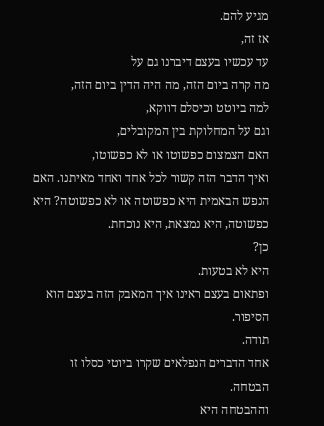מגיע להם.
אז זה,
עד עכשיו בעצם דיברנו גם על
מה קרה ביום הזה, מה היה הדין ביום הזה,
למה ביוטט וכיסלם דווקא,
וגם על המחלוקת בין המקובלים,
האם הצמצום כפשוטו או לא כפשוטו,
ואיך הדבר הזה קשור לכל אחד ואחד מאיתנו. האם הנפש הבאמית היא כפשוטה או לא כפשוטה? היא כפשוטה, היא נמצאת, היא נוכחת.
כן?
היא לא בטעות.
ופתאום בעצם ראינו איך המאבק הזה בעצם הוא הסיפור.
תודה.
אחד הדברים הנפלאים שקרו ביוטי כסלו זו הבטחה.
וההבטחה היא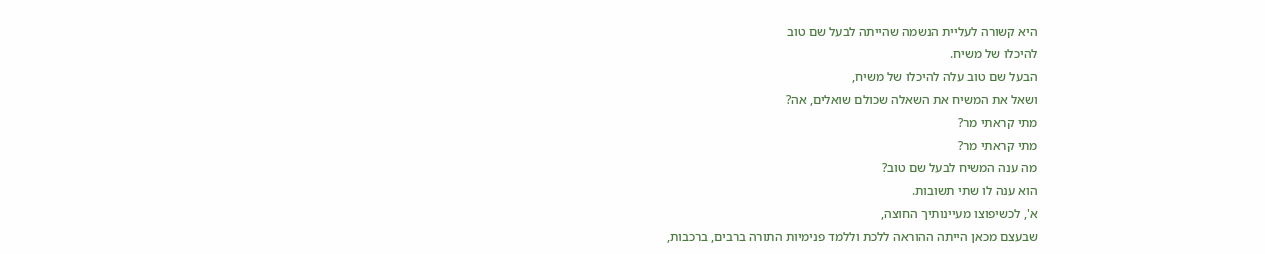היא קשורה לעליית הנשמה שהייתה לבעל שם טוב
להיכלו של משיח.
הבעל שם טוב עלה להיכלו של משיח,
ושאל את המשיח את השאלה שכולם שואלים, אה?
מתי קראתי מר?
מתי קראתי מר?
מה ענה המשיח לבעל שם טוב?
הוא ענה לו שתי תשובות.
א', לכשיפוצו מעיינותיך החוצה,
שבעצם מכאן הייתה ההוראה ללכת וללמד פנימיות התורה ברבים, ברכבות,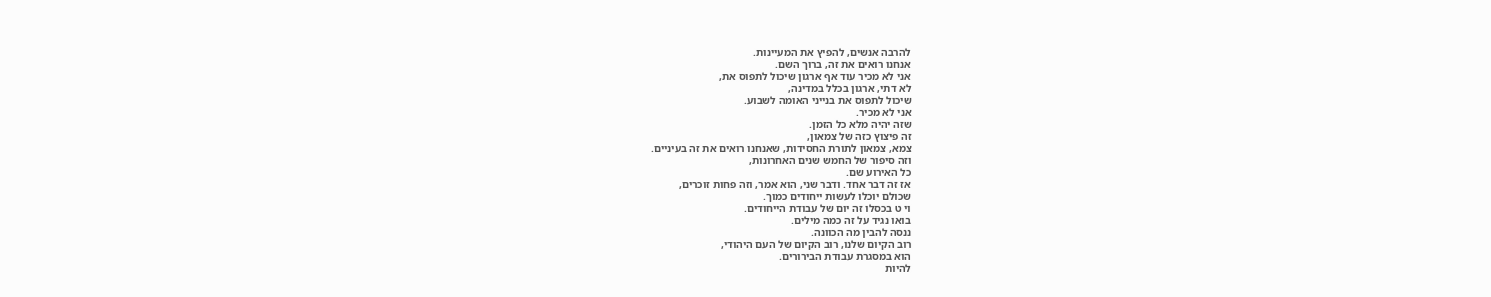להרבה אנשים, להפיץ את המעיינות.
אנחנו רואים את זה, ברוך השם.
אני לא מכיר עוד אף ארגון שיכול לתפוס את,
לא דתי, ארגון בכלל במדינה,
שיכול לתפוס את בנייני האומה לשבוע.
אני לא מכיר.
שזה יהיה מלא כל הזמן.
זה פיצוץ כזה של צמאון,
צמא, צמאון לתורת החסידות, שאנחנו רואים את זה בעיניים.
וזה סיפור של החמש שנים האחרונות,
כל האירוע שם.
אז זה דבר אחד. ודבר שני, הוא אמר, וזה פחות זוכרים,
שכולם יוכלו לעשות ייחודים כמוך.
וי ט בכסלו זה יום של עבודת הייחודים.
בואו נגיד על זה כמה מילים.
ננסה להבין מה הכוונה.
רוב הקיום שלנו, רוב הקיום של העם היהודי,
הוא במסגרת עבודת הבירורים.
להיות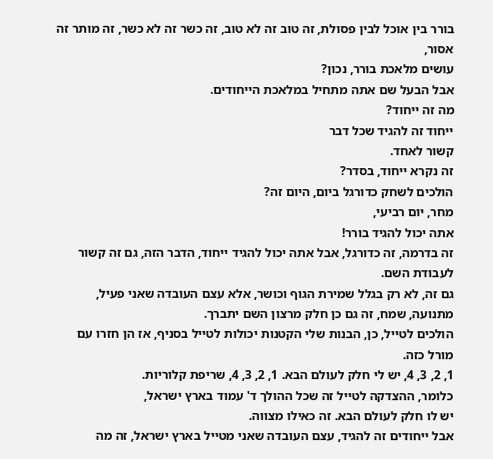בורר בין אוכל לבין פסולת, זה טוב זה לא טוב, זה כשר זה לא כשר, זה מותר זה אסור,
עושים מלאכת בורר, נכון?
אבל הבעל שם אתה מתחיל במלאכת הייחודים.
מה זה ייחוד?
ייחוד זה להגיד שכל דבר
קשור לאחד.
זה נקרא ייחוד, בסדר?
הולכים לשחק כדורגל ביום, היום זה?
מחר, יום רביעי,
אתה יכול להגיד בורר!
זה בדרמה, זה כדורגל, אבל אתה יכול להגיד ייחוד, הדבר הזה, גם זה קשור לעבודת השם.
גם זה, לא רק בגלל שמירת הגוף וכושר, אלא עצם העובדה שאני פעיל, מתנועה, שמח, זה גם כן חלק מרצון השם יתברך.
הולכים לטייל, כן, הבנות שלי הקטנות יכולות לטייל בסניף, אז הן חזרו עם מורל כזה.
1, 2, 3, 4, יש לי חלק לעולם הבא. 1, 2, 3, 4, שריפת קלוריות.
כלומר, ההצדקה לטייל זה שכל ההולך ד' עמוד בארץ ישראל,
יש לו חלק לעולם הבא. זה כאילו מצווה.
אבל ייחודים זה להגיד, עצם העובדה שאני מטייל בארץ ישראל, זה מה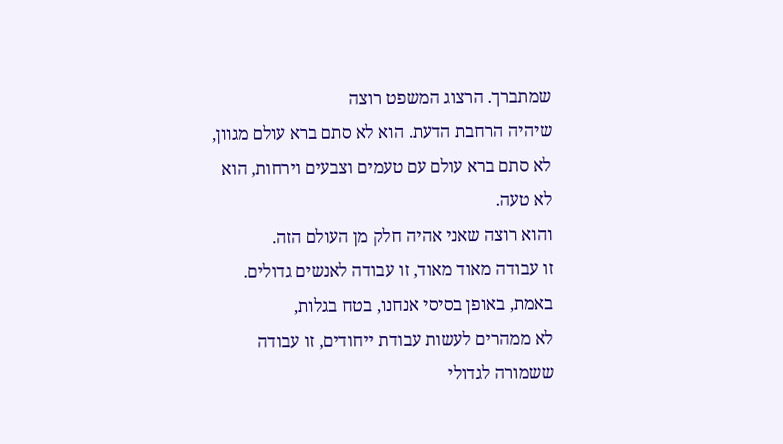שמתברך. הרצוג המשפט רוצה
שיהיה הרחבת הדעת. הוא לא סתם ברא עולם מגוון, לא סתם ברא עולם עם טעמים וצבעים וירחות, הוא לא טעה.
והוא רוצה שאני אהיה חלק מן העולם הזה.
זו עבודה מאוד מאוד, זו עבודה לאנשים גדולים.
באמת, באופן בסיסי אנחנו, בטח בגלות,
לא ממהרים לעשות עבודת ייחודים, זו עבודה ששמורה לגדולי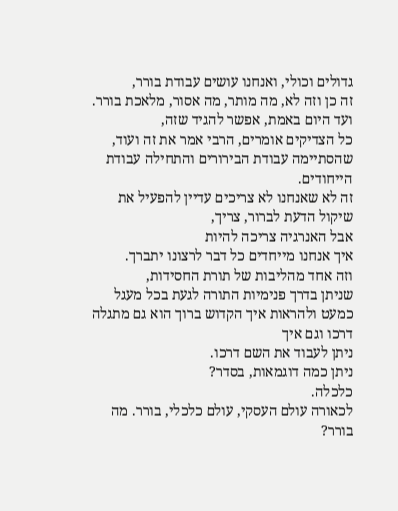גדולים וכולי, ואנחנו עושים עבודת בורר,
זה כן וזה לא, מה מותר, מה אסור, מלאכת בורר.
ועד היום באמת, אפשר להגיד שזה,
כל הצדיקים אומרים, הרבי אמר את זה ועוד,
שהסתיימה עבודת הבירורים והתחילה עבודת הייחודים.
זה לא שאנחנו לא צריכים עדיין להפעיל את שיקול הדעת לברור, צריך,
אבל האנרגיה צריכה להיות
איך אנחנו מייחדים כל דבר לרצונו יתברך.
וזה אחד מהליבות של תורת החסידות,
שניתן בדרך פנימיות התורה לגעת בכל מעגל כמעט ולהראות איך הקדוש ברוך הוא גם מתגלה דרכו וגם איך
ניתן לעבוד את השם דרכו.
ניתן כמה דוגמאות, בסדר?
כלכלה.
לכאורה עולם העסקי, עולם כלכלי, בורר. מה בורר?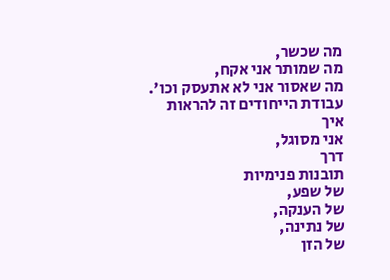מה שכשר,
מה שמותר אני אקח,
מה שאסור אני לא אתעסק וכו'.
עבודת הייחודים זה להראות
איך
אני מסוגל,
דרך
תובנות פנימיות
של שפע,
של הענקה,
של נתינה,
של הזן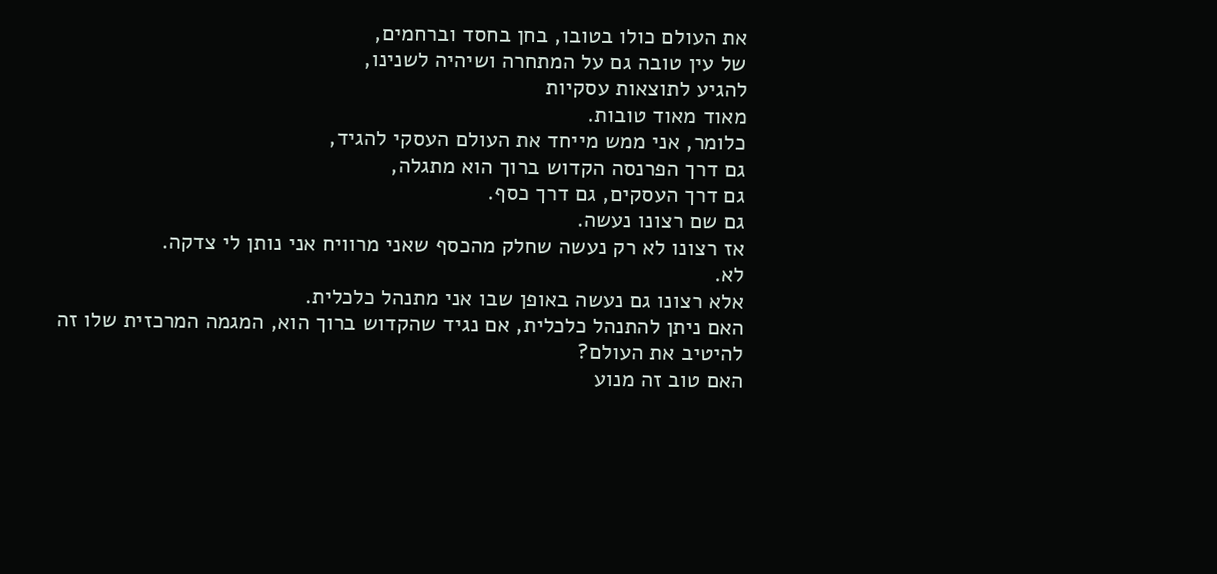את העולם כולו בטובו, בחן בחסד וברחמים,
של עין טובה גם על המתחרה ושיהיה לשנינו,
להגיע לתוצאות עסקיות
מאוד מאוד טובות.
כלומר, אני ממש מייחד את העולם העסקי להגיד,
גם דרך הפרנסה הקדוש ברוך הוא מתגלה,
גם דרך העסקים, גם דרך כסף.
גם שם רצונו נעשה.
אז רצונו לא רק נעשה שחלק מהכסף שאני מרוויח אני נותן לי צדקה.
לא.
אלא רצונו גם נעשה באופן שבו אני מתנהל כלכלית.
האם ניתן להתנהל כלכלית, אם נגיד שהקדוש ברוך הוא, המגמה המרכזית שלו זה להיטיב את העולם?
האם טוב זה מנוע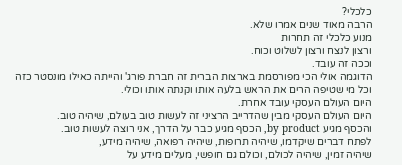כלכלי?
הרבה מאוד שנים אמרו שלא.
מנוע כלכלי זה תחרות
ורצון לנצח ורצון לשלוט וכוח.
וככה זה עובד.
הדוגמה אולי הכי מפורסמת בארצות הברית זה חברת פורג' והייתה כאילו מונסטר כזה וכל מי שטיפה הרים את הראש בלעה אותו וקנתה אותו וכולי.
היום העולם העסקי עובד אחרת.
היום העולם העסקי מבין שהדרייב הרציני זה לעשות טוב בעולם, שיהיה טוב.
והכסף מגיע by product, הכסף מגיע כבר על הדרך, אני רוצה לעשות טוב.
לפתח דברים שיקדמו, שיהיה תרופות, שיהיה רפואה, שיהיה מידע,
שיהיה זמין, שיהיה לכולם, וכולם גם חופשי, מעלים מידע על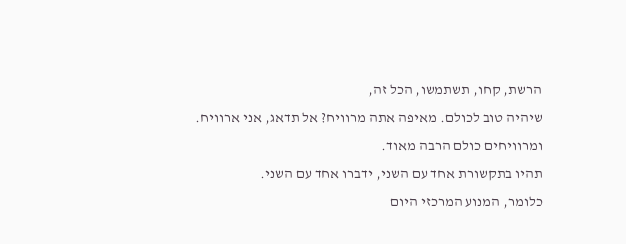הרשת, קחו, תשתמשו, הכל זה,
שיהיה טוב לכולם. מאיפה אתה מרוויח? אל תדאג, אני ארוויח. ומרוויחים כולם הרבה מאוד.
תהיו בתקשורת אחד עם השני, ידברו אחד עם השני.
כלומר, המנוע המרכזי היום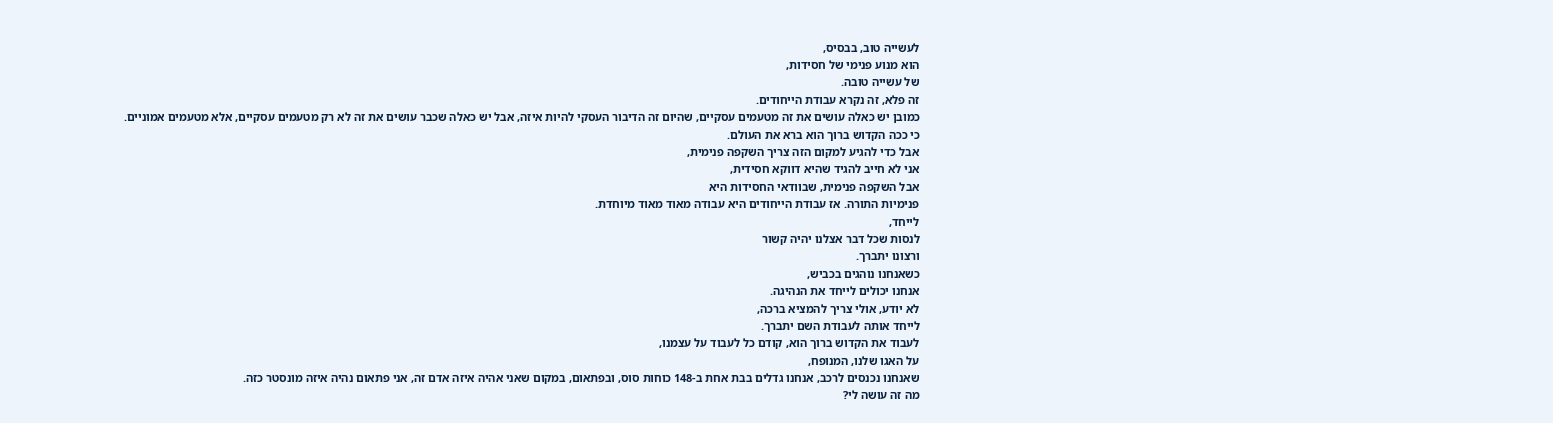לעשייה טוב, בבסיס,
הוא מנוע פנימי של חסידות,
של עשייה טובה.
זה פלא, זה נקרא עבודת הייחודים.
כמובן יש כאלה עושים את זה מטעמים עסקיים, שהיום זה הדיבור העסקי להיות איזה, אבל יש כאלה שכבר עושים את זה לא רק מטעמים עסקיים, אלא מטעמים אמוניים.
כי ככה הקדוש ברוך הוא ברא את העולם.
אבל כדי להגיע למקום הזה צריך השקפה פנימית,
אני לא חייב להגיד שהיא דווקא חסידית,
אבל השקפה פנימית, שבוודאי החסידות היא
פנימיות התורה. אז עבודת הייחודים היא עבודה מאוד מאוד מיוחדת.
לייחד,
לנסות שכל דבר אצלנו יהיה קשור
ורצונו יתברך.
כשאנחנו נוהגים בכביש,
אנחנו יכולים לייחד את הנהיגה.
לא יודע, אולי צריך להמציא ברכה,
לייחד אותה לעבודת השם יתברך.
לעבוד את הקדוש ברוך הוא, קודם כל לעבוד על עצמנו,
על האגו שלנו, המנופח,
שאנחנו נכנסים לרכב, אנחנו גדלים בבת אחת ב-148 כוחות סוס, ובפתאום, במקום שאני אהיה איזה אדם זה, אני פתאום נהיה איזה מונסטר כזה.
מה זה עושה לי?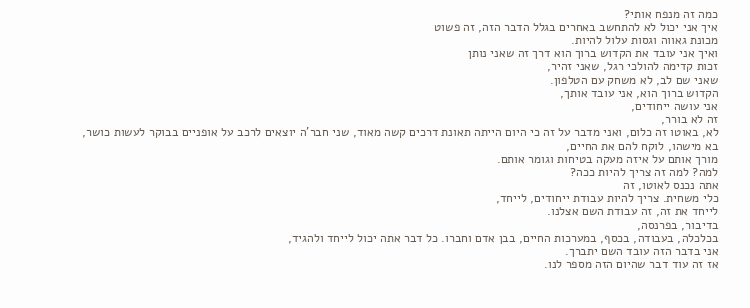כמה זה מנפח אותי?
איך אני יכול לא להתחשב באחרים בגלל הדבר הזה, זה פשוט
מכונת גאווה וגסות עלול להיות.
ואיך אני עובד את הקדוש ברוך הוא דרך זה שאני נותן
זכות קדימה להולכי רגל, שאני זהיר,
שאני שם לב, לא משחק עם הטלפון.
הקדוש ברוך הוא, אני עובד אותך,
אני עושה ייחודים,
זה לא בורר,
לא, באוטו זה כלום, ואני מדבר על זה כי היום הייתה תאונת דרכים קשה מאוד, שני חבר'ה יוצאים לרכב על אופניים בבוקר לעשות כושר,
בא מישהו, לוקח להם את החיים,
מורך אותם על איזה מעקה בטיחות וגומר אותם.
למה? למה זה צריך להיות ככה?
אתה נכנס לאוטו, זה
כלי משחית. צריך להיות עבודת ייחודים, לייחד,
לייחד את זה, זה עבודת השם אצלנו.
בדיבור, בפרנסה,
בכלכלה, בעבודה, בכסף, במערכות החיים, בבן אדם וחברו. כל דבר אתה יכול לייחד ולהגיד,
אני בדבר הזה עובד השם יתברך.
אז זה עוד דבר שהיום הזה מספר לנו.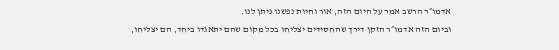אדמו״ר הרשב אמר על היום הזה, אור וחיות נפשנו ניתן לנו.
וביום הזה אדמו״ר הזקן דירך שהחסידים יצליחו בכל מקום שהם יתאגדו ביחד, הם יצליחו,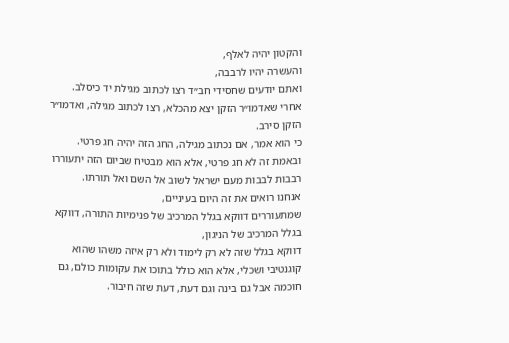והקטון יהיה לאלף,
והעשרה יהיו לרבבה,
ואתם יודעים שחסידי חב״ד רצו לכתוב מגילת יד כיסלב.
אחרי שאדמו״ר הזקן יצא מהכלא, רצו לכתוב מגילה, ואדמו״ר הזקן סירב.
כי הוא אמר, אם נכתוב מגילה, החג הזה יהיה חג פרטי.
ובאמת זה לא חג פרטי, אלא הוא מבטיח שביום הזה יתעוררו
רבבות לבבות מעם ישראל לשוב אל השם ואל תורתו.
אנחנו רואים את זה היום בעיניים,
שמתעוררים דווקא בגלל המרכיב של פנימיות התורה, דווקא בגלל המרכיב של הניגון,
דווקא בגלל שזה לא רק לימוד ולא רק איזה משהו שהוא קוגנטיבי ושכלי, אלא הוא כולל בתוכו את עקומות כולם, גם חוכמה אבל גם בינה וגם דעת, דעת שזה חיבור.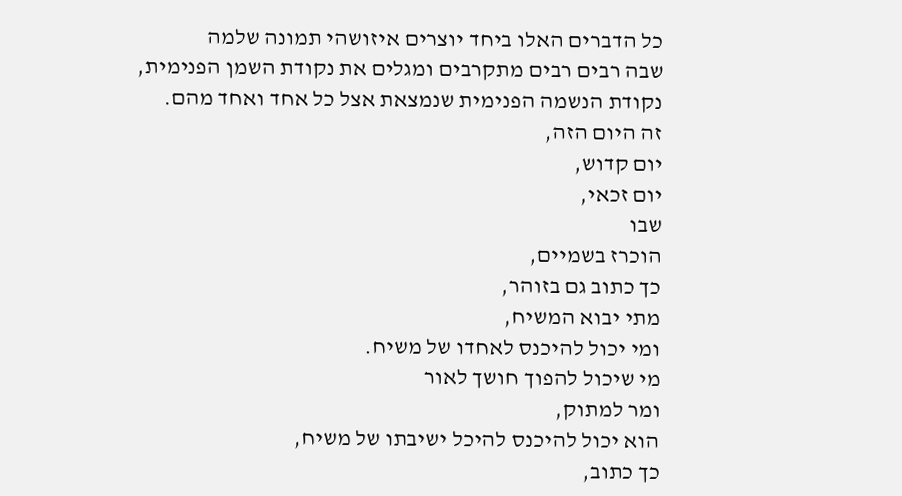כל הדברים האלו ביחד יוצרים איזושהי תמונה שלמה
שבה רבים רבים מתקרבים ומגלים את נקודת השמן הפנימית, נקודת הנשמה הפנימית שנמצאת אצל כל אחד ואחד מהם.
זה היום הזה,
יום קדוש,
יום זכאי,
שבו
הוכרז בשמיים,
כך כתוב גם בזוהר,
מתי יבוא המשיח,
ומי יכול להיכנס לאחדו של משיח.
מי שיכול להפוך חושך לאור
ומר למתוק,
הוא יכול להיכנס להיכל ישיבתו של משיח,
כך כתוב,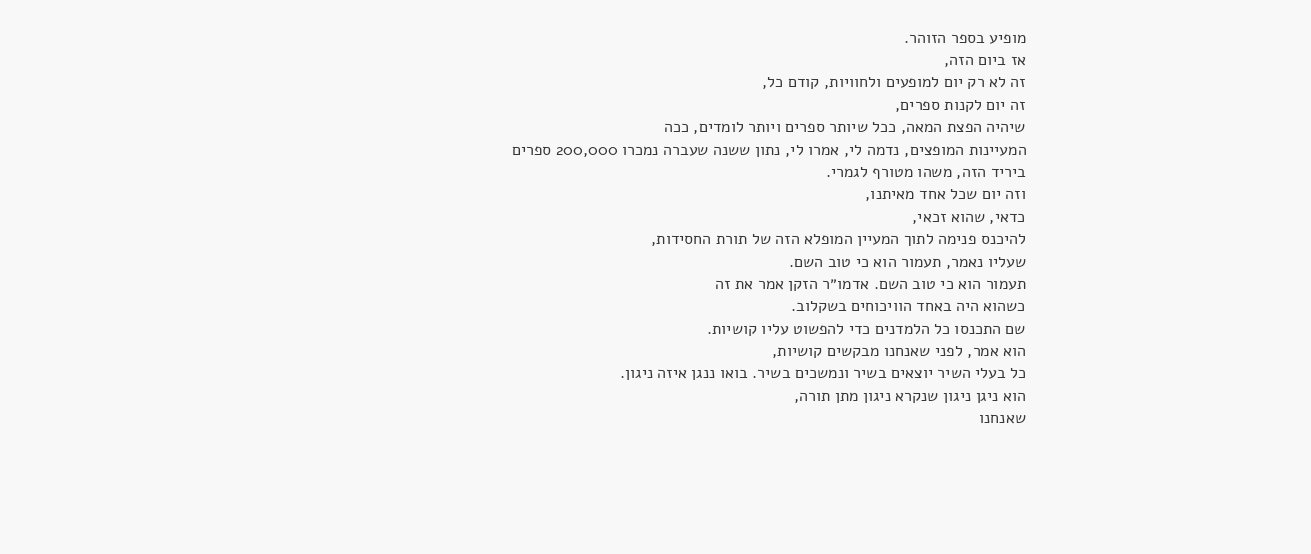מופיע בספר הזוהר.
אז ביום הזה,
זה לא רק יום למופעים ולחוויות, קודם כל,
זה יום לקנות ספרים,
שיהיה הפצת המאה, ככל שיותר ספרים ויותר לומדים, ככה
המעיינות המופצים, נדמה לי, אמרו לי, נתון ששנה שעברה נמכרו 200,000 ספרים
ביריד הזה, משהו מטורף לגמרי.
וזה יום שכל אחד מאיתנו,
כדאי, שהוא זכאי,
להיכנס פנימה לתוך המעיין המופלא הזה של תורת החסידות,
שעליו נאמר, תעמור הוא כי טוב השם.
תעמור הוא כי טוב השם. אדמו״ר הזקן אמר את זה
כשהוא היה באחד הוויכוחים בשקלוב.
שם התכנסו כל הלמדנים כדי להפשוט עליו קושיות.
הוא אמר, לפני שאנחנו מבקשים קושיות,
כל בעלי השיר יוצאים בשיר ונמשכים בשיר. בואו ננגן איזה ניגון.
הוא ניגן ניגון שנקרא ניגון מתן תורה,
שאנחנו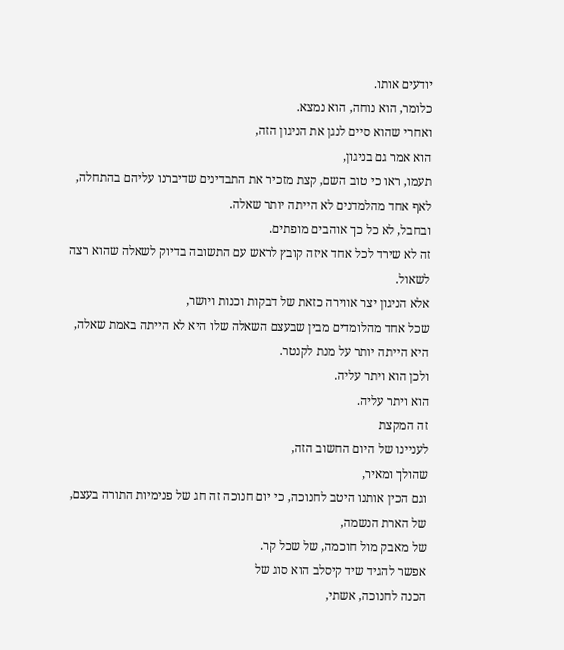יודעים אותו.
כלומר, הוא נוחה, הוא נמצא.
ואחרי שהוא סיים לנגן את הניגון הזה,
הוא אמר גם בניגון,
תעמו, ראו כי טוב השם, קצת מזכיר את התבדינים שדיברנו עליהם בהתחלה,
לאף אחד מהלמדנים לא הייתה יותר שאלה.
ובחבל, לא כל כך אוהבים מופתים.
זה לא שירד לכל אחד איזה קובץ לראש עם התשובה בדיוק לשאלה שהוא רצה לשאול.
אלא הניגון יצר אווירה כזאת של דבקות וכנות ויושר,
שכל אחד מהלומדים מבין שבעצם השאלה שלו היא לא הייתה באמת שאלה, היא הייתה יותר על מנת לקנטר.
ולכן הוא ויתר עליה.
הוא ויתר עליה.
זה המקצת
לעניינו של היום החשוב הזה,
שהולך ומאיר,
וגם הכין אותנו היטב לחנוכה, כי יום חנוכה זה חג של פנימיות התורה בעצם, של הארת הנשמה,
של מאבק מול חוכמה, של שכל קר.
אפשר להגיד שיד קיסלב הוא סוג של
הכנה לחנוכה, אשתי,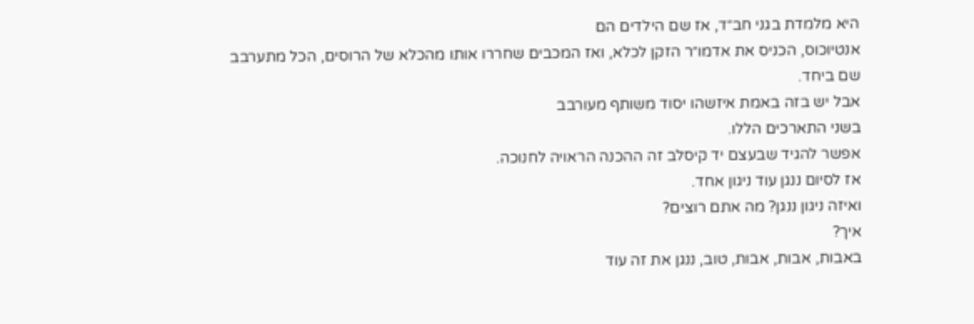היא מלמדת בגני חב״ד, אז שם הילדים הם
אנטיוכוס, הכניס את אדמו״ר הזקן לכלא, ואז המכבים שחררו אותו מהכלא של הרוסים, הכל מתערבב שם ביחד.
אבל יש בזה באמת איזשהו יסוד משותף מעורבב
בשני התארכים הללו.
אפשר להגיד שבעצם יד קיסלב זה ההכנה הראויה לחנוכה.
אז לסיום ננגן עוד ניגון אחד.
ואיזה ניגון ננגן? מה אתם רוצים?
איך?
באבות, אבות, אבות, טוב, ננגן את זה עוד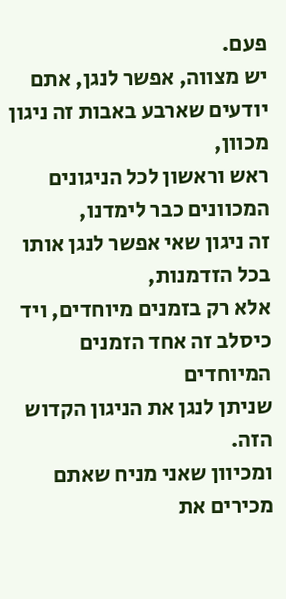פעם.
יש מצווה, אפשר לנגן, אתם יודעים שארבע באבות זה ניגון מכוון,
ראש וראשון לכל הניגונים המכוונים כבר לימדנו,
זה ניגון שאי אפשר לנגן אותו בכל הזדמנות,
אלא רק בזמנים מיוחדים, ויד כיסלב זה אחד הזמנים המיוחדים
שניתן לנגן את הניגון הקדוש הזה.
ומכיוון שאני מניח שאתם מכירים את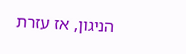הניגון, אז עזרת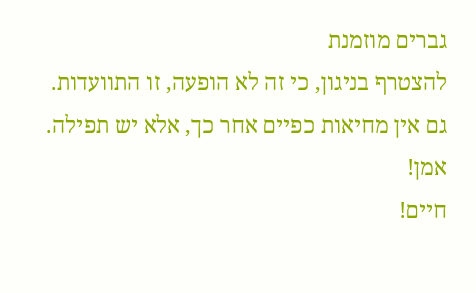גברים מוזמנת
להצטרף בניגון, כי זה לא הופעה, זו התוועדות.
גם אין מחיאות כפיים אחר כך, אלא יש תפילה.
אמן!
חיים!